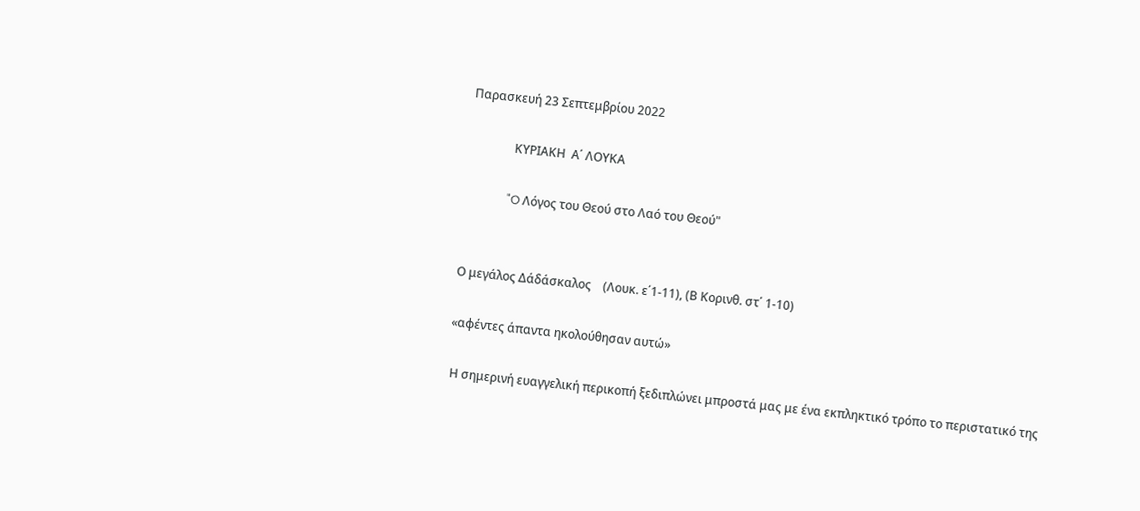Παρασκευή 23 Σεπτεμβρίου 2022

               ΚΥΡΙΑΚΗ  Α΄ ΛΟΥΚΑ

              "O Λόγος του Θεού στο Λαό του Θεού"


Ο μεγάλος Δάδάσκαλος    (Λουκ. ε΄1-11), (Β Κορινθ. στ΄ 1-10)

«αφέντες άπαντα ηκολούθησαν αυτώ»

 Η σημερινή ευαγγελική περικοπή ξεδιπλώνει μπροστά μας με ένα εκπληκτικό τρόπο το περιστατικό της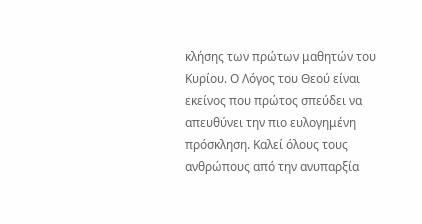κλήσης των πρώτων μαθητών του Κυρίου. Ο Λόγος του Θεού είναι εκείνος που πρώτος σπεύδει να απευθύνει την πιο ευλογημένη πρόσκληση. Καλεί όλους τους ανθρώπους από την ανυπαρξία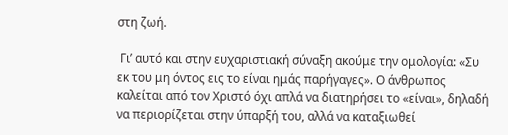στη ζωή.

 Γι’ αυτό και στην ευχαριστιακή σύναξη ακούμε την ομολογία: «Συ εκ του μη όντος εις το είναι ημάς παρήγαγες». Ο άνθρωπος καλείται από τον Χριστό όχι απλά να διατηρήσει το «είναι», δηλαδή να περιορίζεται στην ύπαρξή του, αλλά να καταξιωθεί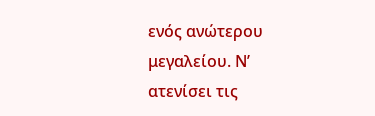ενός ανώτερου μεγαλείου. Ν’ ατενίσει τις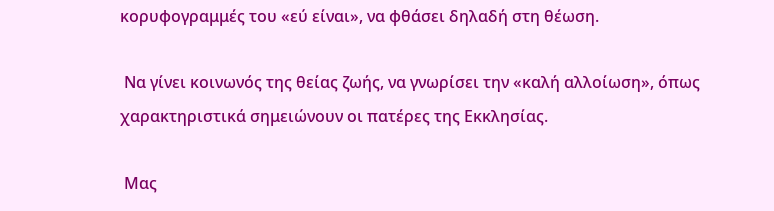κορυφογραμμές του «εύ είναι», να φθάσει δηλαδή στη θέωση.

 Να γίνει κοινωνός της θείας ζωής, να γνωρίσει την «καλή αλλοίωση», όπως χαρακτηριστικά σημειώνουν οι πατέρες της Εκκλησίας.

 Μας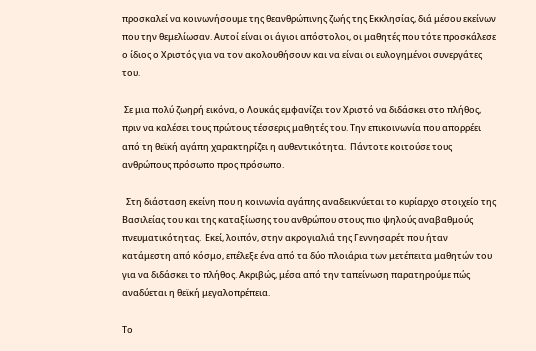προσκαλεί να κοινωνήσουμε της θεανθρώπινης ζωής της Εκκλησίας, διά μέσου εκείνων που την θεμελίωσαν. Αυτοί είναι οι άγιοι απόστολοι, οι μαθητές που τότε προσκάλεσε ο ίδιος ο Χριστός για να τον ακολουθήσουν και να είναι οι ευλογημένοι συνεργάτες του.

 Σε μια πολύ ζωηρή εικόνα, ο Λουκάς εμφανίζει τον Χριστό να διδάσκει στο πλήθος, πριν να καλέσει τους πρώτους τέσσερις μαθητές του. Την επικοινωνία που απορρέει από τη θεϊκή αγάπη χαρακτηρίζει η αυθεντικότητα.  Πάντοτε κοιτούσε τους ανθρώπους πρόσωπο προς πρόσωπο.

  Στη διάσταση εκείνη που η κοινωνία αγάπης αναδεικνύεται το κυρίαρχο στοιχείο της Βασιλείας του και της καταξίωσης του ανθρώπου στους πιο ψηλούς αναβαθμούς πνευματικότητας.  Εκεί, λοιπόν, στην ακρογιαλιά της Γεννησαρέτ που ήταν κατάμεστη από κόσμο, επέλεξε ένα από τα δύο πλοιάρια των μετέπειτα μαθητών του για να διδάσκει το πλήθος. Ακριβώς, μέσα από την ταπείνωση παρατηρούμε πώς αναδύεται η θεϊκή μεγαλοπρέπεια.

Το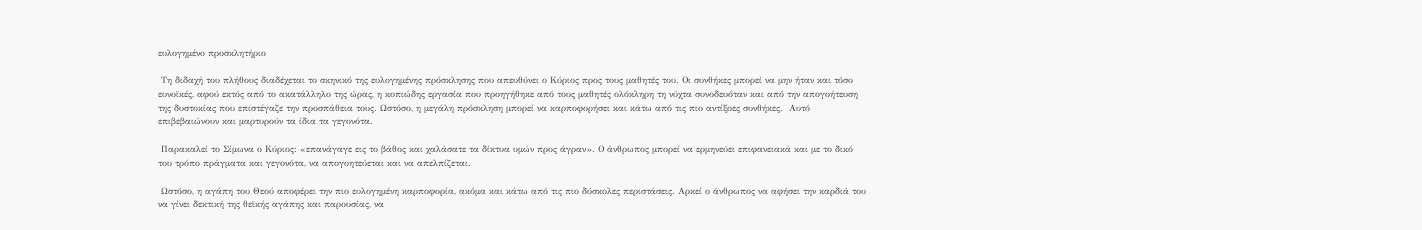ευλογημένο προσκλητήριο

 Τη διδαχή του πλήθους διαδέχεται το σκηνικό της ευλογημένης πρόσκλησης που απευθύνει ο Κύριος προς τους μαθητές του. Οι συνθήκες μπορεί να μην ήταν και τόσο ευνοϊκές, αφού εκτός από το ακατάλληλο της ώρας, η κοπιώδης εργασία που προηγήθηκε από τους μαθητές ολόκληρη τη νύχτα συνοδευόταν και από την απογοήτευση της δυστοκίας που επιστέγαζε την προσπάθεια τους. Ωστόσο, η μεγάλη πρόσκληση μπορεί να καρποφορήσει και κάτω από τις πιο αντίξοες συνθήκες.  Αυτό επιβεβαιώνουν και μαρτυρούν τα ίδια τα γεγονότα.

 Παρακαλεί το Σίμωνα ο Κύριος: «επανάγαγε εις το βάθος και χαλάσατε τα δίκτυα υμών προς άγραν». Ο άνθρωπος μπορεί να ερμηνεύει επιφανειακά και με το δικό του τρόπο πράγματα και γεγονότα, να απογοητεύεται και να απελπίζεται.

 Ωστόσο, η αγάπη του Θεού αποφέρει την πιο ευλογημένη καρποφορία, ακόμα και κάτω από τις πιο δύσκολες περιστάσεις. Αρκεί ο άνθρωπος να αφήσει την καρδιά του να γίνει δεκτική της θεϊκής αγάπης και παρουσίας, να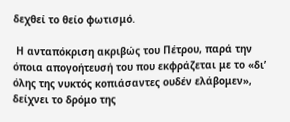δεχθεί το θείο φωτισμό.

 Η ανταπόκριση ακριβώς του Πέτρου, παρά την όποια απογοήτευσή του που εκφράζεται με το «δι’ όλης της νυκτός κοπιάσαντες ουδέν ελάβομεν», δείχνει το δρόμο της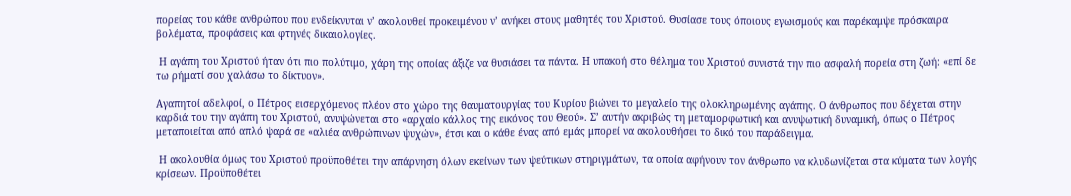πορείας του κάθε ανθρώπου που ενδείκνυται ν’ ακολουθεί προκειμένου ν’ ανήκει στους μαθητές του Χριστού. Θυσίασε τους όποιους εγωισμούς και παρέκαμψε πρόσκαιρα βολέματα, προφάσεις και φτηνές δικαιολογίες.

 Η αγάπη του Χριστού ήταν ότι πιο πολύτιμο, χάρη της οποίας άξιζε να θυσιάσει τα πάντα. Η υπακοή στο θέλημα του Χριστού συνιστά την πιο ασφαλή πορεία στη ζωή: «επί δε τω ρήματί σου χαλάσω το δίκτυον».

Αγαπητοί αδελφοί, ο Πέτρος εισερχόμενος πλέον στο χώρο της θαυματουργίας του Κυρίου βιώνει το μεγαλείο της ολοκληρωμένης αγάπης. Ο άνθρωπος που δέχεται στην καρδιά του την αγάπη του Χριστού, ανυψώνεται στο «αρχαίο κάλλος της εικόνος του Θεού». Σ’ αυτήν ακριβώς τη μεταμορφωτική και ανυψωτική δυναμική, όπως ο Πέτρος μεταποιείται από απλό ψαρά σε «αλιέα ανθρώπινων ψυχών», έτσι και ο κάθε ένας από εμάς μπορεί να ακολουθήσει το δικό του παράδειγμα.

 Η ακολουθία όμως του Χριστού προϋποθέτει την απάρνηση όλων εκείνων των ψεύτικων στηριγμάτων, τα οποία αφήνουν τον άνθρωπο να κλυδωνίζεται στα κύματα των λογής κρίσεων. Προϋποθέτει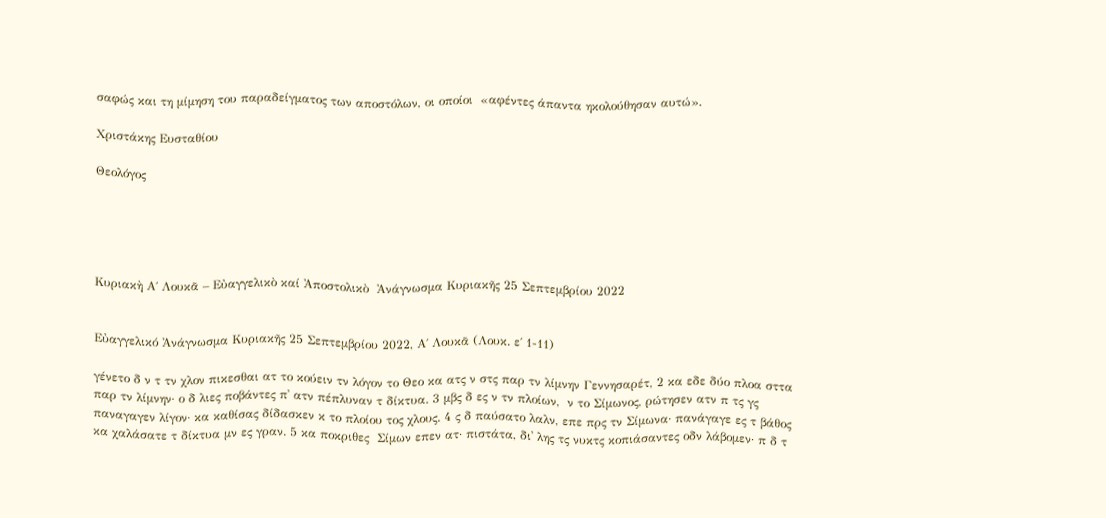σαφώς και τη μίμηση του παραδείγματος των αποστόλων, οι οποίοι  «αφέντες άπαντα ηκολούθησαν αυτώ».

Χριστάκης Ευσταθίου

Θεολόγος





Κυριακὴ Α΄ Λουκᾶ – Εὐαγγελικὸ καί Ἀποστολικὸ  Ἀνάγνωσμα Κυριακῆς 25 Σεπτεμβρίου 2022


Εὐαγγελικό Ἀνάγνωσμα Κυριακῆς 25 Σεπτεμβρίου 2022, Α΄ Λουκᾶ (Λουκ. ε΄ 1-11)

γένετο δ ν τ τν χλον πικεσθαι ατ το κούειν τν λόγον το Θεο κα ατς ν στς παρ τν λίμνην Γεννησαρέτ, 2 κα εδε δύο πλοα σττα παρ τν λίμνην· ο δ λιες ποβάντες π᾿ ατν πέπλυναν τ δίκτυα. 3 μβς δ ες ν τν πλοίων,  ν το Σίμωνος, ρώτησεν ατν π τς γς παναγαγεν λίγον· κα καθίσας δίδασκεν κ το πλοίου τος χλους. 4 ς δ παύσατο λαλν, επε πρς τν Σίμωνα· πανάγαγε ες τ βάθος κα χαλάσατε τ δίκτυα μν ες γραν. 5 κα ποκριθες  Σίμων επεν ατ· πιστάτα, δι᾿ λης τς νυκτς κοπιάσαντες οδν λάβομεν· π δ τ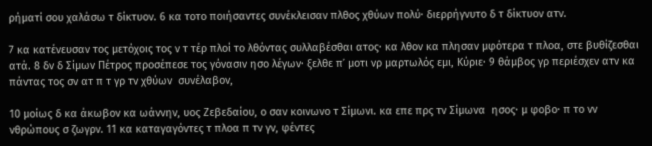ρήματί σου χαλάσω τ δίκτυον. 6 κα τοτο ποιήσαντες συνέκλεισαν πλθος χθύων πολύ· διερρήγνυτο δ τ δίκτυον ατν.

7 κα κατένευσαν τος μετόχοις τος ν τ τέρ πλοί το λθόντας συλλαβέσθαι ατος· κα λθον κα πλησαν μφότερα τ πλοα, στε βυθίζεσθαι ατά. 8 δν δ Σίμων Πέτρος προσέπεσε τος γόνασιν ησο λέγων· ξελθε π᾿ μοτι νρ μαρτωλός εμι, Κύριε· 9 θάμβος γρ περιέσχεν ατν κα πάντας τος σν ατ π τ γρ τν χθύων  συνέλαβον,

10 μοίως δ κα άκωβον κα ωάννην, υος Ζεβεδαίου, ο σαν κοινωνο τ Σίμωνι. κα επε πρς τν Σίμωνα  ησος· μ φοβο· π το νν νθρώπους σ ζωγρν. 11 κα καταγαγόντες τ πλοα π τν γν, φέντες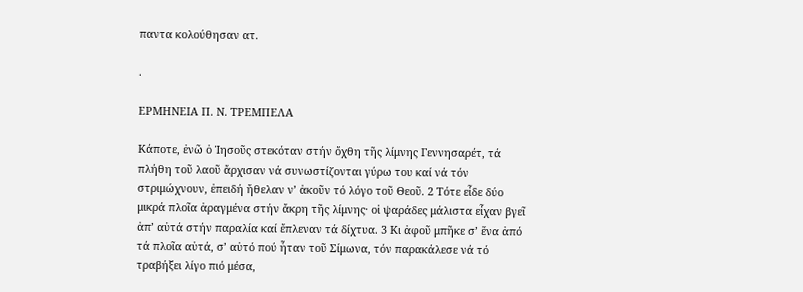παντα κολούθησαν ατ.

.

ΕΡΜΗΝΕΙΑ Π. Ν. ΤΡΕΜΠΕΛΑ

Κάποτε, ἐνῶ ὁ Ἰησοῦς στεκόταν στήν ὄχθη τῆς λίμνης Γεννησαρέτ, τά πλήθη τοῦ λαοῦ ἄρχισαν νά συνωστίζονται γύρω του καί νά τόν στριμώχνουν, ἐπειδή ἤθελαν ν’ ἀκοῦν τό λόγο τοῦ Θεοῦ. 2 Τότε εἶδε δύο μικρά πλοῖα ἀραγμένα στήν ἄκρη τῆς λίμνης· οἱ ψαράδες μάλιστα εἶχαν βγεῖ ἀπ’ αὐτά στήν παραλία καί ἔπλεναν τά δίχτυα. 3 Κι ἀφοῦ μπῆκε σ’ ἕνα ἀπό τά πλοῖα αὐτά, σ’ αὐτό πού ἦταν τοῦ Σίμωνα, τόν παρακάλεσε νά τό τραβήξει λίγο πιό μέσα,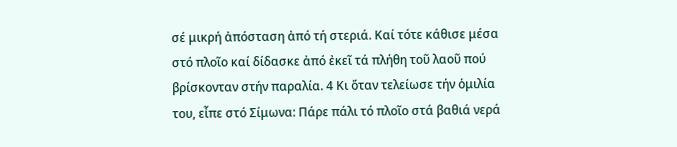σέ μικρή ἀπόσταση ἀπό τή στεριά. Καί τότε κάθισε μέσα στό πλοῖο καί δίδασκε ἀπό ἐκεῖ τά πλήθη τοῦ λαοῦ πού βρίσκονταν στήν παραλία. 4 Κι ὅταν τελείωσε τήν ὁμιλία του, εἶπε στό Σίμωνα: Πάρε πάλι τό πλοῖο στά βαθιά νερά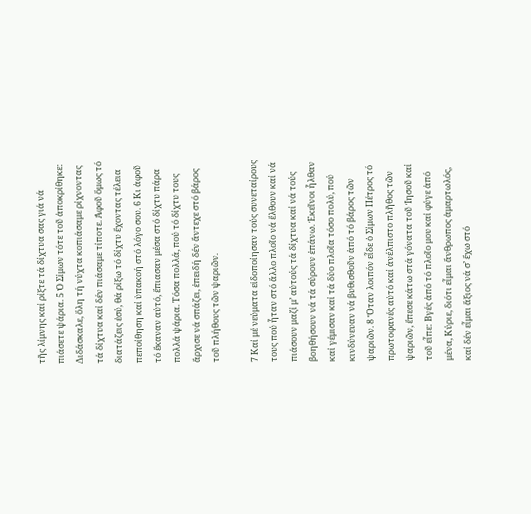τῆς λίμνης καί ρίξτε τά δίχτυα σας γιά νά πιάσετε ψάρια. 5 Ὁ Σίμων τότε τοῦ ἀποκρίθηκε: Διδάσκαλε, ὅλη τή νύχτα κοπιάσαμε ρίχνοντας τά δίχτυα καί δέν πιάσαμε τίποτε. Ἀφοῦ ὅμως τό διατάζεις ἐσύ, θά ρίξω τό δίχτυ ἔχοντας τέλεια πεποίθηση καί ὑπακοή στό λόγο σου. 6 Κι ἀφοῦ τό ἔκαναν αὐτό, ἔπιασαν μέσα στό δίχτυ πάρα πολλά ψάρια. Τόσα πολλά, πού τό δίχτυ τους ἄρχισε νά σπάζει, ἐπειδή δέν ἄντεχε στό βάρος τοῦ πλήθους τῶν ψαριῶν.

7 Καί μέ νεύματα εἰδοποίησαν τούς συνεταίρους τους πού ἦταν στό ἄλλο πλοῖο νά ἔλθουν καί νά πιάσουν μαζί μ’ αὐτούς τά δίχτυα καί νά τούς βοηθήσουν νά τά σύρουν ἐπάνω. Ἐκεῖνοι ἦλθαν καί γέμισαν καί τά δύο πλοῖα τόσο πολύ, πού κινδύνευαν νά βυθισθοῦν ἀπό τό βάρος τῶν ψαριῶν. 8 Ὅταν λοιπόν εἶδε ὁ Σίμων Πέτρος τό πρωτοφανές αὐτό καί ἀνέλπιστο πλῆθος τῶν ψαριῶν, ἔπεσε κάτω στά γόνατα τοῦ Ἰησοῦ καί τοῦ εἶπε: Βγές ἀπό τό πλοῖο μου καί φύγε ἀπό μένα, Κύριε, διότι εἶμαι ἄνθρωπος ἁμαρτωλός, καί δέν εἶμαι ἄξιος νά σ’ ἔχω στό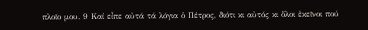πλοῖο μου. 9 Καί εἶπε αὐτά τά λόγια ὁ Πέτρος, διότι κι αὐτός κι ὅλοι ἐκεῖνοι πού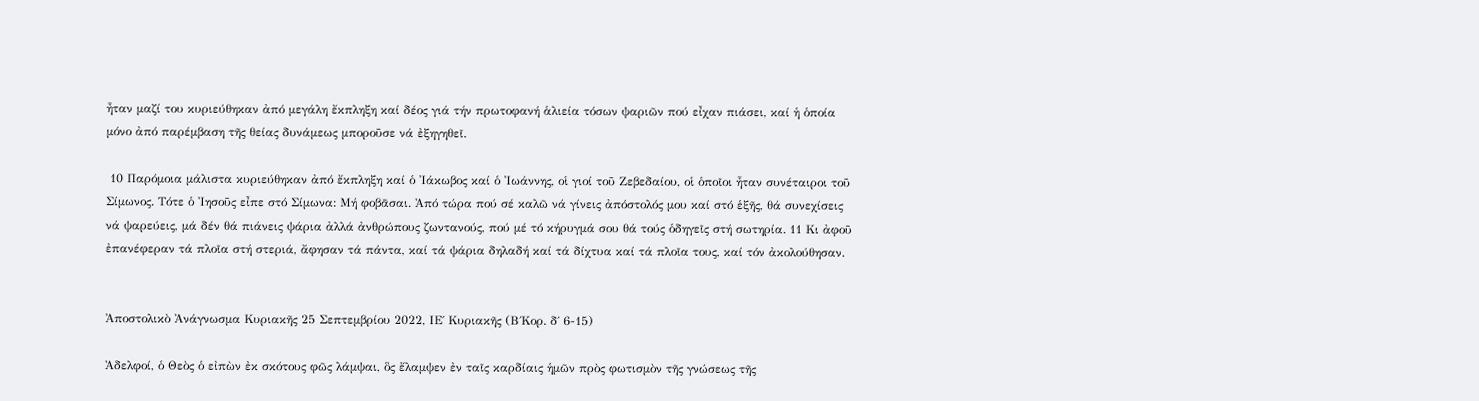ἦταν μαζί του κυριεύθηκαν ἀπό μεγάλη ἔκπληξη καί δέος γιά τήν πρωτοφανή ἁλιεία τόσων ψαριῶν πού εἶχαν πιάσει, καί ἡ ὁποία μόνο ἀπό παρέμβαση τῆς θείας δυνάμεως μποροῦσε νά ἐξηγηθεῖ.

 10 Παρόμοια μάλιστα κυριεύθηκαν ἀπό ἔκπληξη καί ὁ Ἰάκωβος καί ὁ Ἰωάννης, οἱ γιοί τοῦ Ζεβεδαίου, οἱ ὁποῖοι ἦταν συνέταιροι τοῦ Σίμωνος. Τότε ὁ Ἰησοῦς εἶπε στό Σίμωνα: Μή φοβᾶσαι. Ἀπό τώρα πού σέ καλῶ νά γίνεις ἀπόστολός μου καί στό ἑξῆς, θά συνεχίσεις νά ψαρεύεις, μά δέν θά πιάνεις ψάρια ἀλλά ἀνθρώπους ζωντανούς, πού μέ τό κήρυγμά σου θά τούς ὁδηγεῖς στή σωτηρία. 11 Κι ἀφοῦ ἐπανέφεραν τά πλοῖα στή στεριά, ἄφησαν τά πάντα, καί τά ψάρια δηλαδή καί τά δίχτυα καί τά πλοῖα τους, καί τόν ἀκολούθησαν.


Ἀποστολικὸ Ἀνάγνωσμα Κυριακῆς 25 Σεπτεμβρίου 2022, ΙΕ΄ Κυριακῆς (Β΄Κορ. δ΄ 6-15)

Ἀδελφοί, ὁ Θεὸς ὁ εἰπὼν ἐκ σκότους φῶς λάμψαι, ὃς ἔλαμψεν ἐν ταῖς καρδίαις ἡμῶν πρὸς φωτισμὸν τῆς γνώσεως τῆς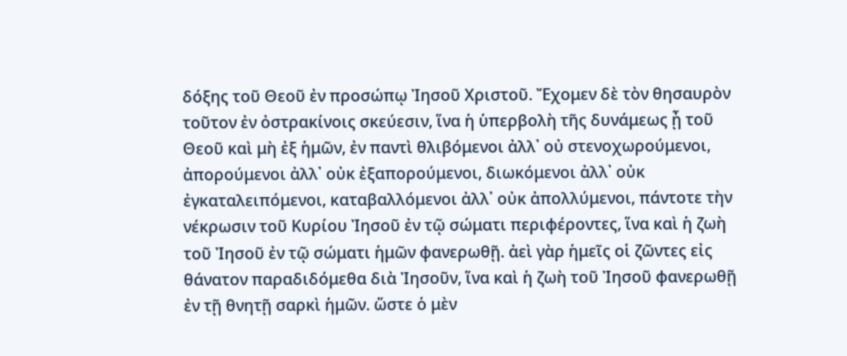δόξης τοῦ Θεοῦ ἐν προσώπῳ Ἰησοῦ Χριστοῦ. Ἔχομεν δὲ τὸν θησαυρὸν τοῦτον ἐν ὀστρακίνοις σκεύεσιν, ἵνα ἡ ὑπερβολὴ τῆς δυνάμεως ᾖ τοῦ Θεοῦ καὶ μὴ ἐξ ἡμῶν, ἐν παντὶ θλιβόμενοι ἀλλ᾿ οὐ στενοχωρούμενοι, ἀπορούμενοι ἀλλ᾿ οὐκ ἐξαπορούμενοι, διωκόμενοι ἀλλ᾿ οὐκ ἐγκαταλειπόμενοι, καταβαλλόμενοι ἀλλ᾿ οὐκ ἀπολλύμενοι, πάντοτε τὴν νέκρωσιν τοῦ Κυρίου Ἰησοῦ ἐν τῷ σώματι περιφέροντες, ἵνα καὶ ἡ ζωὴ τοῦ Ἰησοῦ ἐν τῷ σώματι ἡμῶν φανερωθῇ. ἀεὶ γὰρ ἡμεῖς οἱ ζῶντες εἰς θάνατον παραδιδόμεθα διὰ Ἰησοῦν, ἵνα καὶ ἡ ζωὴ τοῦ Ἰησοῦ φανερωθῇ ἐν τῇ θνητῇ σαρκὶ ἡμῶν. ὥστε ὁ μὲν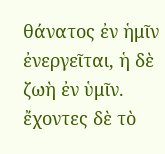θάνατος ἐν ἡμῖν ἐνεργεῖται, ἡ δὲ ζωὴ ἐν ὑμῖν. ἔχοντες δὲ τὸ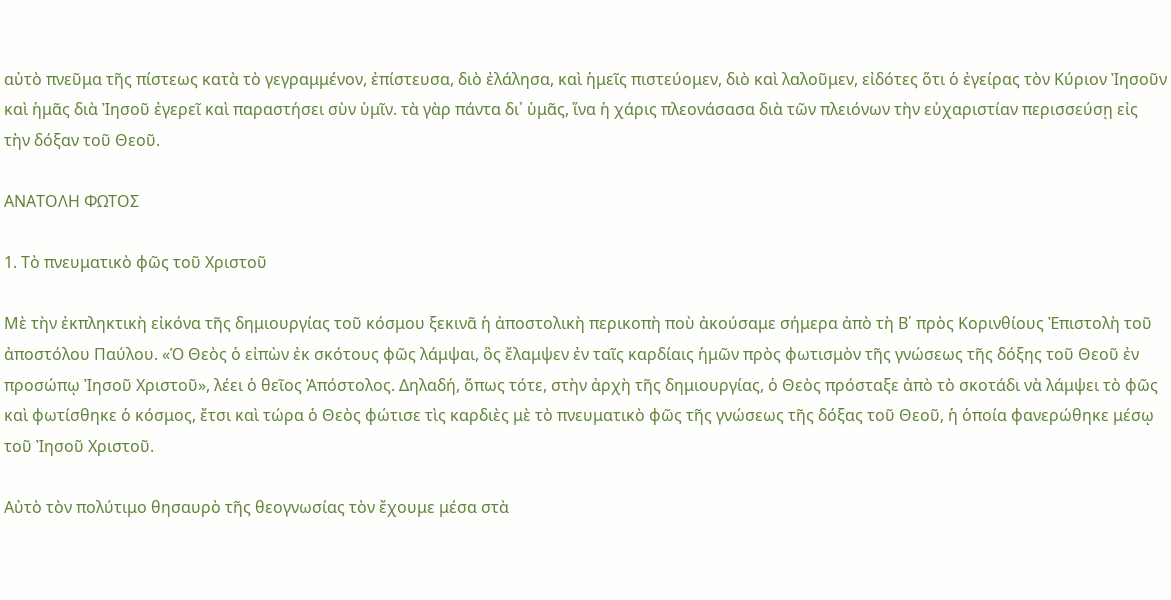αὐτὸ πνεῦμα τῆς πίστεως κατὰ τὸ γεγραμμένον, ἐπίστευσα, διὸ ἐλάλησα, καὶ ἡμεῖς πιστεύομεν, διὸ καὶ λαλοῦμεν, εἰδότες ὅτι ὁ ἐγείρας τὸν Κύριον Ἰησοῦν καὶ ἡμᾶς διὰ Ἰησοῦ ἐγερεῖ καὶ παραστήσει σὺν ὑμῖν. τὰ γὰρ πάντα δι᾿ ὑμᾶς, ἵνα ἡ χάρις πλεονάσασα διὰ τῶν πλειόνων τὴν εὐχαριστίαν περισσεύσῃ εἰς τὴν δόξαν τοῦ Θεοῦ.

ΑΝΑΤΟΛΗ ΦΩΤΟΣ

1. Τὸ πνευματικὸ φῶς τοῦ Χριστοῦ

Μὲ τὴν ἐκπληκτικὴ εἰκόνα τῆς δημιουργίας τοῦ κόσμου ξεκινᾶ ἡ ἀποστολικὴ περικοπὴ ποὺ ἀκούσαμε σήμερα ἀπὸ τὴ Β΄ πρὸς Κορινθίους Ἐπιστολὴ τοῦ ἀποστόλου Παύλου. «Ὁ Θεὸς ὁ εἰπὼν ἐκ σκότους φῶς λάμψαι, ὃς ἔλαμψεν ἐν ταῖς καρδίαις ἡμῶν πρὸς φωτισμὸν τῆς γνώσεως τῆς δόξης τοῦ Θεοῦ ἐν προσώπῳ Ἰησοῦ Χριστοῦ», λέει ὁ θεῖος Ἀπόστολος. Δηλαδή, ὅπως τότε, στὴν ἀρχὴ τῆς δημιουργίας, ὁ Θεὸς πρόσταξε ἀπὸ τὸ σκοτάδι νὰ λάμψει τὸ φῶς καὶ φωτίσθηκε ὁ κόσμος, ἔτσι καὶ τώρα ὁ Θεὸς φώτισε τὶς καρδιὲς μὲ τὸ πνευματικὸ φῶς τῆς γνώσεως τῆς δόξας τοῦ Θεοῦ, ἡ ὁποία φανερώθηκε μέσῳ τοῦ Ἰησοῦ Χριστοῦ.

Αὐτὸ τὸν πολύτιμο θησαυρὸ τῆς θεογνωσίας τὸν ἔχουμε μέσα στὰ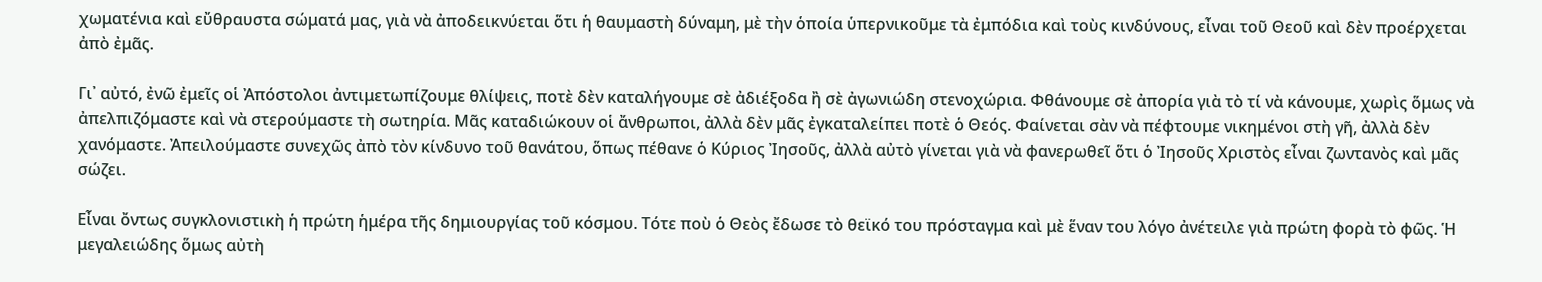χωματένια καὶ εὔθραυστα σώματά μας, γιὰ νὰ ἀποδεικνύεται ὅτι ἡ θαυμαστὴ δύναμη, μὲ τὴν ὁποία ὑπερνικοῦμε τὰ ἐμπόδια καὶ τοὺς κινδύνους, εἶναι τοῦ Θεοῦ καὶ δὲν προέρχεται ἀπὸ ἐμᾶς.

Γι᾿ αὐτό, ἐνῶ ἐμεῖς οἱ Ἀπόστολοι ἀντιμετωπίζουμε θλίψεις, ποτὲ δὲν καταλήγουμε σὲ ἀδιέξοδα ἢ σὲ ἀγωνιώδη στενοχώρια. Φθάνουμε σὲ ἀπορία γιὰ τὸ τί νὰ κάνουμε, χωρὶς ὅμως νὰ ἀπελπιζόμαστε καὶ νὰ στερούμαστε τὴ σωτηρία. Μᾶς καταδιώκουν οἱ ἄνθρωποι, ἀλλὰ δὲν μᾶς ἐγκαταλείπει ποτὲ ὁ Θεός. Φαίνεται σὰν νὰ πέφτουμε νικημένοι στὴ γῆ, ἀλλὰ δὲν χανόμαστε. Ἀπειλούμαστε συνεχῶς ἀπὸ τὸν κίνδυνο τοῦ θανάτου, ὅπως πέθανε ὁ Κύριος Ἰησοῦς, ἀλλὰ αὐτὸ γίνεται γιὰ νὰ φανερωθεῖ ὅτι ὁ Ἰησοῦς Χριστὸς εἶναι ζωντανὸς καὶ μᾶς σώζει.

Εἶναι ὄντως συγκλονιστικὴ ἡ πρώτη ἡμέρα τῆς δημιουργίας τοῦ κόσμου. Τότε ποὺ ὁ Θεὸς ἔδωσε τὸ θεϊκό του πρόσταγμα καὶ μὲ ἕναν του λόγο ἀνέτειλε γιὰ πρώτη φορὰ τὸ φῶς. Ἡ μεγαλειώδης ὅμως αὐτὴ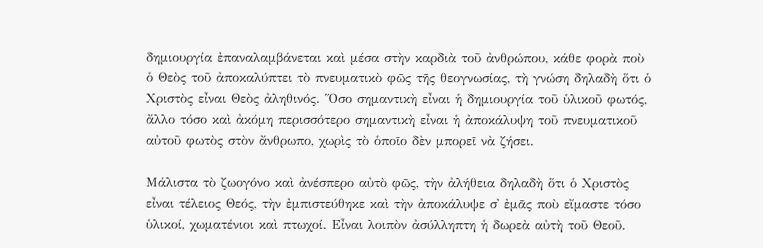δημιουργία ἐπαναλαμβάνεται καὶ μέσα στὴν καρδιὰ τοῦ ἀνθρώπου, κάθε φορὰ ποὺ ὁ Θεὸς τοῦ ἀποκαλύπτει τὸ πνευματικὸ φῶς τῆς θεογνωσίας, τὴ γνώση δηλαδὴ ὅτι ὁ Χριστὸς εἶναι Θεὸς ἀληθινός. Ὅσο σημαντικὴ εἶναι ἡ δημιουργία τοῦ ὑλικοῦ φωτός, ἄλλο τόσο καὶ ἀκόμη περισσότερο σημαντικὴ εἶναι ἡ ἀποκάλυψη τοῦ πνευματικοῦ αὐτοῦ φωτὸς στὸν ἄνθρωπο, χωρὶς τὸ ὁποῖο δὲν μπορεῖ νὰ ζήσει.

Μάλιστα τὸ ζωογόνο καὶ ἀνέσπερο αὐτὸ φῶς, τὴν ἀλήθεια δηλαδὴ ὅτι ὁ Χριστὸς εἶναι τέλειος Θεός, τὴν ἐμπιστεύθηκε καὶ τὴν ἀποκάλυψε σ᾿ ἐμᾶς ποὺ εἴμαστε τόσο ὑλικοί, χωματένιοι καὶ πτωχοί. Εἶναι λοιπὸν ἀσύλληπτη ἡ δωρεὰ αὐτὴ τοῦ Θεοῦ.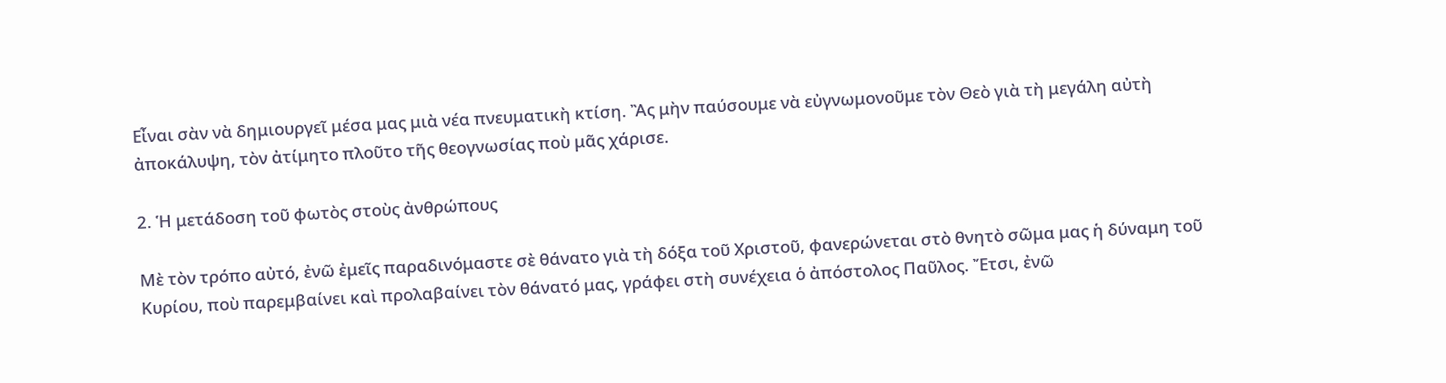Εἶναι σὰν νὰ δημιουργεῖ μέσα μας μιὰ νέα πνευματικὴ κτίση. Ἂς μὴν παύσουμε νὰ εὐγνωμονοῦμε τὸν Θεὸ γιὰ τὴ μεγάλη αὐτὴ ἀποκάλυψη, τὸν ἀτίμητο πλοῦτο τῆς θεογνωσίας ποὺ μᾶς χάρισε.

2. Ἡ μετάδοση τοῦ φωτὸς στοὺς ἀνθρώπους

Μὲ τὸν τρόπο αὐτό, ἐνῶ ἐμεῖς παραδινόμαστε σὲ θάνατο γιὰ τὴ δόξα τοῦ Χριστοῦ, φανερώνεται στὸ θνητὸ σῶμα μας ἡ δύναμη τοῦ Κυρίου, ποὺ παρεμβαίνει καὶ προλαβαίνει τὸν θάνατό μας, γράφει στὴ συνέχεια ὁ ἀπόστολος Παῦλος. Ἔτσι, ἐνῶ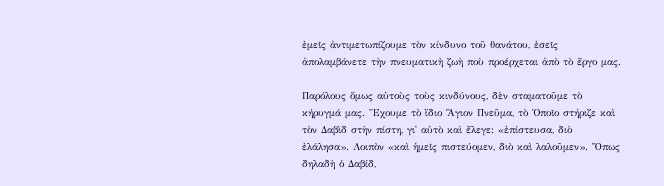ἐμεῖς ἀντιμετωπίζουμε τὸν κίνδυνο τοῦ θανάτου, ἐσεῖς ἀπολαμβάνετε τὴν πνευματικὴ ζωὴ ποὺ προέρχεται ἀπὸ τὸ ἔργο μας.

Παρόλους ὅμως αὐτοὺς τοὺς κινδύνους, δὲν σταματοῦμε τὸ κήρυγμά μας. Ἔχουμε τὸ ἴδιο Ἅγιον Πνεῦμα, τὸ Ὁποῖο στήριζε καὶ τὸν Δαβὶδ στὴν πίστη, γι᾿ αὐτὸ καὶ ἔλεγε: «ἐπίστευσα, διὸ ἐλάλησα». Λοιπὸν «καὶ ἡμεῖς πιστεύομεν, διὸ καὶ λαλοῦμεν». Ὅπως δηλαδὴ ὁ Δαβίδ,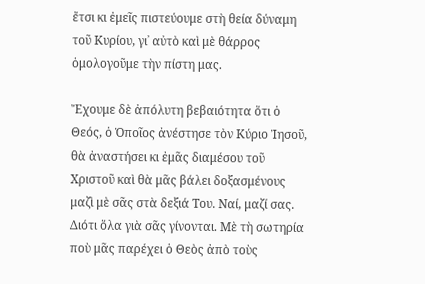ἔτσι κι ἐμεῖς πιστεύουμε στὴ θεία δύναμη τοῦ Κυρίου, γι᾿ αὐτὸ καὶ μὲ θάρρος ὁμολογοῦμε τὴν πίστη μας.

Ἔχουμε δὲ ἀπόλυτη βεβαιότητα ὅτι ὁ Θεός, ὁ Ὁποῖος ἀνέστησε τὸν Κύριο Ἰησοῦ, θὰ ἀναστήσει κι ἐμᾶς διαμέσου τοῦ Χριστοῦ καὶ θὰ μᾶς βάλει δοξασμένους μαζὶ μὲ σᾶς στὰ δεξιά Του. Ναί, μαζί σας. Διότι ὅλα γιὰ σᾶς γίνονται. Μὲ τὴ σωτηρία ποὺ μᾶς παρέχει ὁ Θεὸς ἀπὸ τοὺς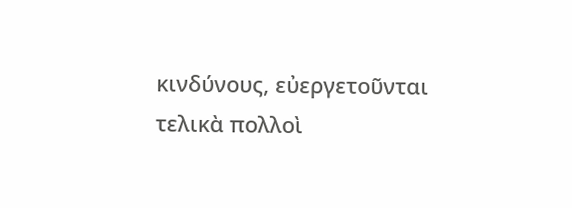κινδύνους, εὐεργετοῦνται τελικὰ πολλοὶ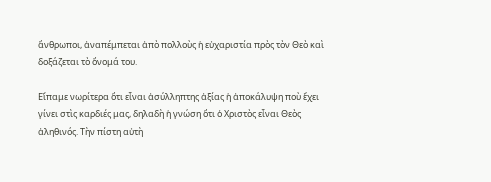ἄνθρωποι, ἀναπέμπεται ἀπὸ πολλοὺς ἡ εὐχαριστία πρὸς τὸν Θεὸ καὶ δοξάζεται τὸ ὄνομά του.

Εἴπαμε νωρίτερα ὅτι εἶναι ἀσύλληπτης ἀξίας ἡ ἀποκάλυψη ποὺ ἔχει γίνει στὶς καρδιές μας, δηλαδὴ ἡ γνώση ὅτι ὁ Χριστὸς εἶναι Θεὸς ἀληθινός. Τὴν πίστη αὐτὴ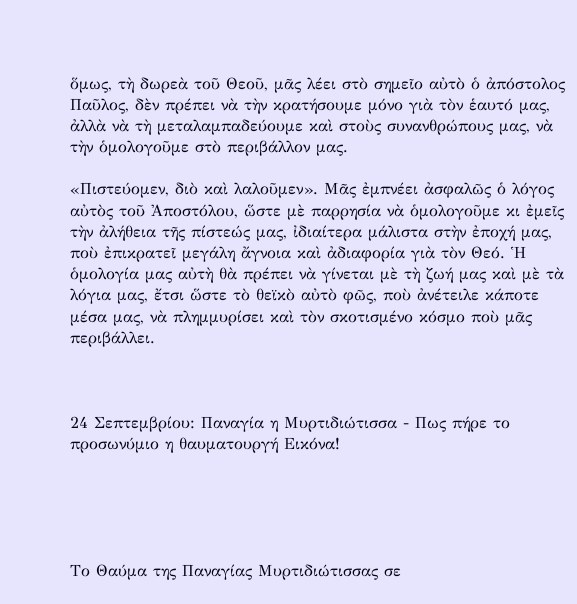ὅμως, τὴ δωρεὰ τοῦ Θεοῦ, μᾶς λέει στὸ σημεῖο αὐτὸ ὁ ἀπόστολος Παῦλος, δὲν πρέπει νὰ τὴν κρατήσουμε μόνο γιὰ τὸν ἑαυτό μας, ἀλλὰ νὰ τὴ μεταλαμπαδεύουμε καὶ στοὺς συνανθρώπους μας, νὰ τὴν ὁμολογοῦμε στὸ περιβάλλον μας.

«Πιστεύομεν, διὸ καὶ λαλοῦμεν». Μᾶς ἐμπνέει ἀσφαλῶς ὁ λόγος αὐτὸς τοῦ Ἀποστόλου, ὥστε μὲ παρρησία νὰ ὁμολογοῦμε κι ἐμεῖς τὴν ἀλήθεια τῆς πίστεώς μας, ἰδιαίτερα μάλιστα στὴν ἐποχή μας, ποὺ ἐπικρατεῖ μεγάλη ἄγνοια καὶ ἀδιαφορία γιὰ τὸν Θεό. Ἡ ὁμολογία μας αὐτὴ θὰ πρέπει νὰ γίνεται μὲ τὴ ζωή μας καὶ μὲ τὰ λόγια μας, ἔτσι ὥστε τὸ θεϊκὸ αὐτὸ φῶς, ποὺ ἀνέτειλε κάποτε μέσα μας, νὰ πλημμυρίσει καὶ τὸν σκοτισμένο κόσμο ποὺ μᾶς περιβάλλει.



24 Σεπτεμβρίου: Παναγία η Μυρτιδιώτισσα - Πως πήρε το προσωνύμιο η θαυματουργή Εικόνα!





Το Θαύμα της Παναγίας Μυρτιδιώτισσας σε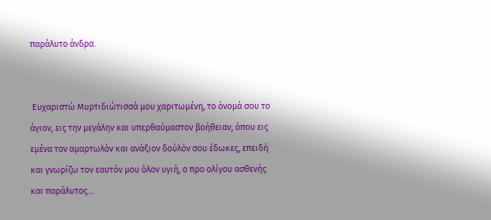παράλυτο άνδρα.


 Ευχαριστώ Μυρτιδιώτισσά μου χαριτωμένη, το όνομά σου το άγιον, εις την μεγάλην και υπερθαύμαστον βοήθειαν, όπου εις εμένα τον αμαρτωλόν και ανάξιον δούλόν σου έδωκες, επειδή και γνωρίζω τον εαυτόν μου όλον υγιή, ο προ ολίγου ασθενής και παράλυτος…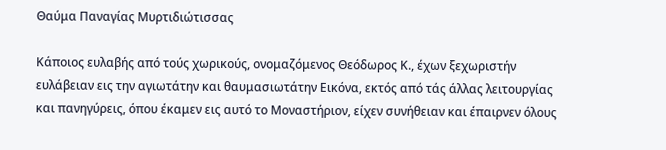Θαύμα Παναγίας Μυρτιδιώτισσας

Κάποιος ευλαβής από τούς χωρικούς, ονομαζόμενος Θεόδωρος Κ., έχων ξεχωριστήν ευλάβειαν εις την αγιωτάτην και θαυμασιωτάτην Εικόνα, εκτός από τάς άλλας λειτουργίας και πανηγύρεις, όπου έκαμεν εις αυτό το Μοναστήριον, είχεν συνήθειαν και έπαιρνεν όλους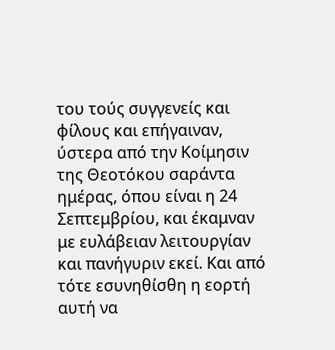του τούς συγγενείς και φίλους και επήγαιναν, ύστερα από την Κοίμησιν της Θεοτόκου σαράντα ημέρας, όπου είναι η 24 Σεπτεμβρίου, και έκαμναν με ευλάβειαν λειτουργίαν και πανήγυριν εκεί. Και από τότε εσυνηθίσθη η εορτή αυτή να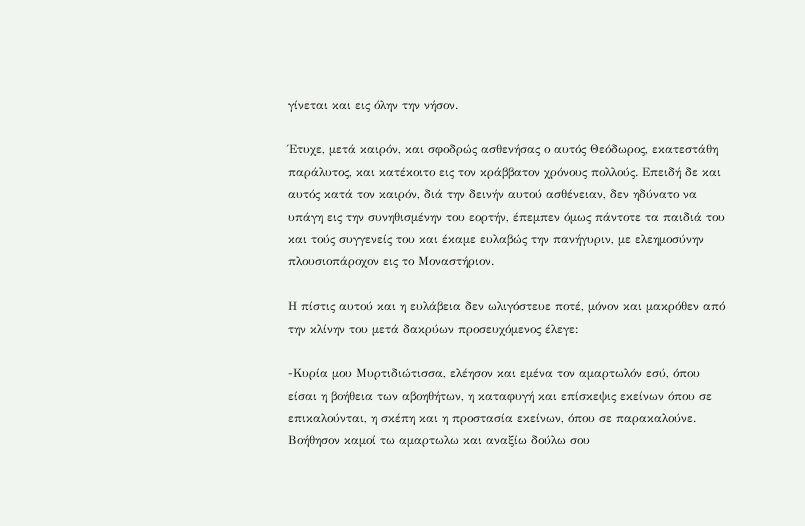γίνεται και εις όλην την νήσον.

Έτυχε, μετά καιρόν, και σφοδρώς ασθενήσας ο αυτός Θεόδωρος, εκατεστάθη παράλυτος, και κατέκοιτο εις τον κράββατον χρόνους πολλούς. Επειδή δε και αυτός κατά τον καιρόν, διά την δεινήν αυτού ασθένειαν, δεν ηδύνατο να υπάγη εις την συνηθισμένην του εορτήν, έπεμπεν όμως πάντοτε τα παιδιά του και τούς συγγενείς του και έκαμε ευλαβώς την πανήγυριν, με ελεημοσύνην πλουσιοπάροχον εις το Μοναστήριον.

Η πίστις αυτού και η ευλάβεια δεν ωλιγόστευε ποτέ, μόνον και μακρόθεν από την κλίνην του μετά δακρύων προσευχόμενος έλεγε:

-Κυρία μου Μυρτιδιώτισσα, ελέησον και εμένα τον αμαρτωλόν εσύ, όπου είσαι η βοήθεια των αβοηθήτων, η καταφυγή και επίσκεψις εκείνων όπου σε επικαλούνται, η σκέπη και η προστασία εκείνων, όπου σε παρακαλούνε. Βοήθησον καμοί τω αμαρτωλω και αναξίω δούλω σου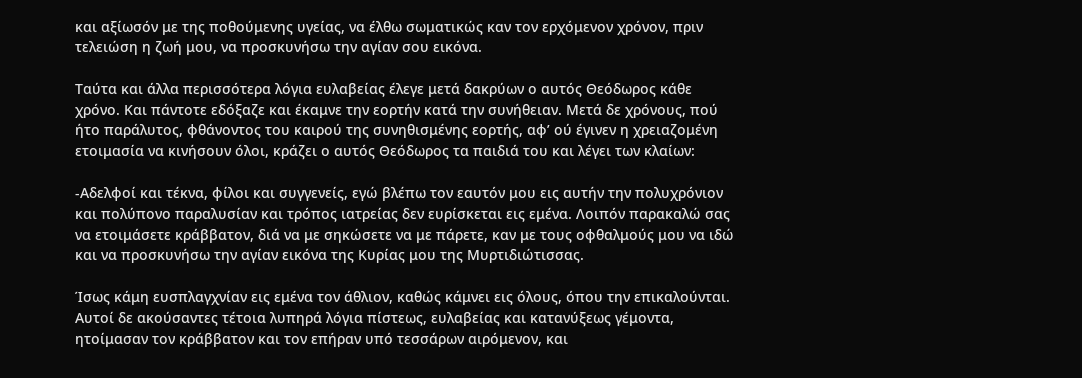και αξίωσόν με της ποθούμενης υγείας, να έλθω σωματικώς καν τον ερχόμενον χρόνον, πριν τελειώση η ζωή μου, να προσκυνήσω την αγίαν σου εικόνα.

Ταύτα και άλλα περισσότερα λόγια ευλαβείας έλεγε μετά δακρύων ο αυτός Θεόδωρος κάθε χρόνο. Και πάντοτε εδόξαζε και έκαμνε την εορτήν κατά την συνήθειαν. Μετά δε χρόνους, πού ήτο παράλυτος, φθάνοντος του καιρού της συνηθισμένης εορτής, αφ’ ού έγινεν η χρειαζομένη ετοιμασία να κινήσουν όλοι, κράζει ο αυτός Θεόδωρος τα παιδιά του και λέγει των κλαίων:

-Αδελφοί και τέκνα, φίλοι και συγγενείς, εγώ βλέπω τον εαυτόν μου εις αυτήν την πολυχρόνιον και πολύπονο παραλυσίαν και τρόπος ιατρείας δεν ευρίσκεται εις εμένα. Λοιπόν παρακαλώ σας να ετοιμάσετε κράββατον, διά να με σηκώσετε να με πάρετε, καν με τους οφθαλμούς μου να ιδώ και να προσκυνήσω την αγίαν εικόνα της Κυρίας μου της Μυρτιδιώτισσας.

Ίσως κάμη ευσπλαγχνίαν εις εμένα τον άθλιον, καθώς κάμνει εις όλους, όπου την επικαλούνται.
Αυτοί δε ακούσαντες τέτοια λυπηρά λόγια πίστεως, ευλαβείας και κατανύξεως γέμοντα, ητοίμασαν τον κράββατον και τον επήραν υπό τεσσάρων αιρόμενον, και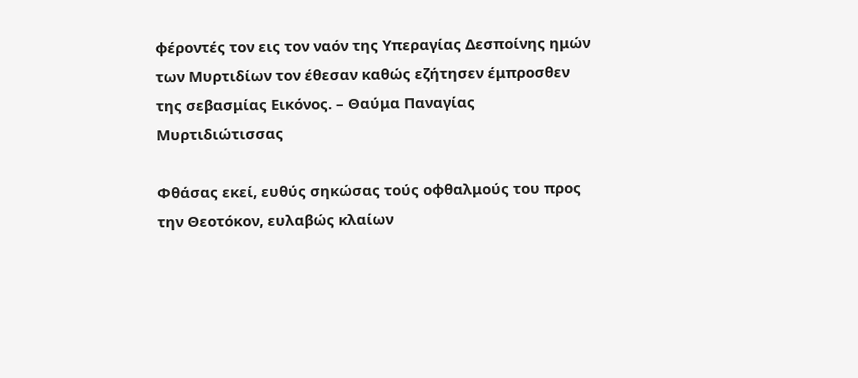φέροντές τον εις τον ναόν της Υπεραγίας Δεσποίνης ημών των Μυρτιδίων τον έθεσαν καθώς εζήτησεν έμπροσθεν της σεβασμίας Εικόνος. – Θαύμα Παναγίας Μυρτιδιώτισσας

Φθάσας εκεί, ευθύς σηκώσας τούς οφθαλμούς του προς την Θεοτόκον, ευλαβώς κλαίων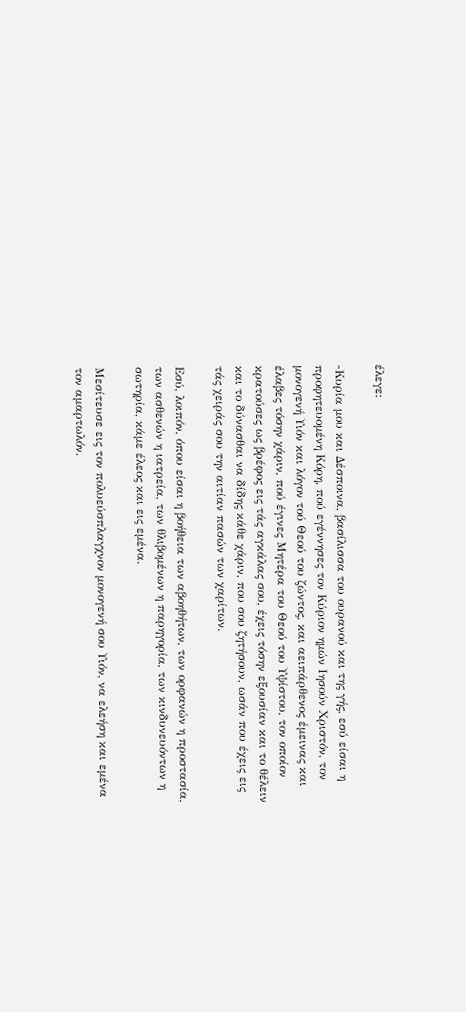έλεγε:

-Κυρία μου και Δέσποινα, βασίλισσα του ουρανού και της γής, εσύ είσαι η προφητευομένη Κόρη, πού εγέννησες τον Κύριον ημών Ιησούν Χριστόν, τον μονογενή Υιόν και λόγον τού Θεού του ζώντος, και αειπάρθενος έμεινας και έλαβες τόσην χάριν, πού έγινες Μητέρα του Θεού του Υψίστου, τον οποίον κρατούσες ως βρέφος εις τάς αγκάλας σου, έχεις τόσην εξουσίαν και το θέλειν και το δύνασθαι να δίδης κάθε χάριν, που σου ζητήσουν, ωσάν που έχεις εις τάς χειράς σου την αιτίαν πασών των χαρίτων.

Εσύ, λοιπόν, όπου είσαι η βοήθεια των αβοηθήτων, των ορφανών η προστασία, των ασθενών η ιατρεία, των θλιβομένων η παρηγορία, των κινδυνευόντων η σωτηρία, κάμε έλεος και εις εμένα.

Μεσίτευσε εις τον πολυεύσπλαγχνον μονογενή σου Υιόν, να ελεήση και εμένα τον αμαρτωλόν.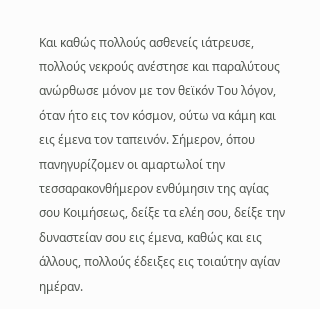Και καθώς πολλούς ασθενείς ιάτρευσε, πολλούς νεκρούς ανέστησε και παραλύτους ανώρθωσε μόνον με τον θεϊκόν Του λόγον, όταν ήτο εις τον κόσμον, ούτω να κάμη και εις έμενα τον ταπεινόν. Σήμερον, όπου πανηγυρίζομεν οι αμαρτωλοί την τεσσαρακονθήμερον ενθύμησιν της αγίας σου Κοιμήσεως, δείξε τα ελέη σου, δείξε την δυναστείαν σου εις έμενα, καθώς και εις άλλους, πολλούς έδειξες εις τοιαύτην αγίαν ημέραν.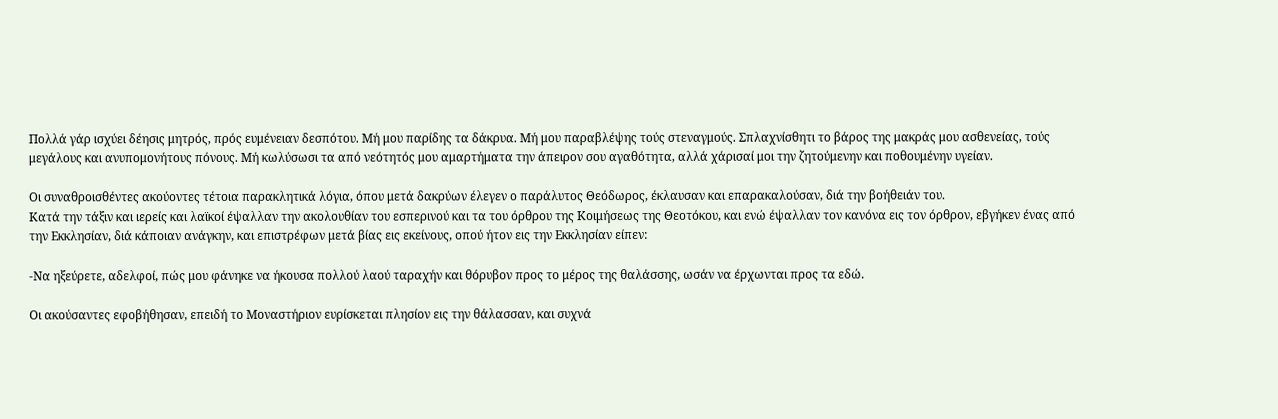Πολλά γάρ ισχύει δέησις μητρός, πρός ευμένειαν δεσπότου. Μή μου παρίδης τα δάκρυα. Μή μου παραβλέψης τούς στεναγμούς. Σπλαχνίσθητι το βάρος της μακράς μου ασθενείας, τούς μεγάλους και ανυπομονήτους πόνους. Μή κωλύσωσι τα από νεότητός μου αμαρτήματα την άπειρον σου αγαθότητα, αλλά χάρισαί μοι την ζητούμενην και ποθουμένην υγείαν.

Οι συναθροισθέντες ακούοντες τέτοια παρακλητικά λόγια, όπου μετά δακρύων έλεγεν ο παράλυτος Θεόδωρος, έκλαυσαν και επαρακαλούσαν, διά την βοήθειάν του.
Κατά την τάξιν και ιερείς και λαϊκοί έψαλλαν την ακολουθίαν του εσπερινού και τα του όρθρου της Κοιμήσεως της Θεοτόκου, και ενώ έψαλλαν τον κανόνα εις τον όρθρον, εβγήκεν ένας από την Εκκλησίαν, διά κάποιαν ανάγκην, και επιστρέφων μετά βίας εις εκείνους, οπού ήτον εις την Εκκλησίαν είπεν:

-Να ηξεύρετε, αδελφοί, πώς μου φάνηκε να ήκουσα πολλού λαού ταραχήν και θόρυβον προς το μέρος της θαλάσσης, ωσάν να έρχωνται προς τα εδώ.

Οι ακούσαντες εφοβήθησαν, επειδή το Μοναστήριον ευρίσκεται πλησίον εις την θάλασσαν, και συχνά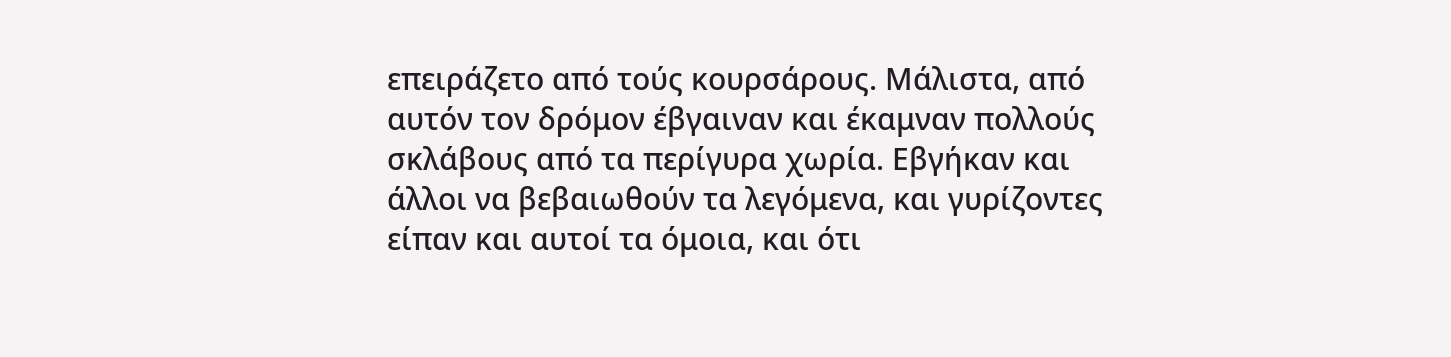επειράζετο από τούς κουρσάρους. Μάλιστα, από αυτόν τον δρόμον έβγαιναν και έκαμναν πολλούς σκλάβους από τα περίγυρα χωρία. Εβγήκαν και άλλοι να βεβαιωθούν τα λεγόμενα, και γυρίζοντες είπαν και αυτοί τα όμοια, και ότι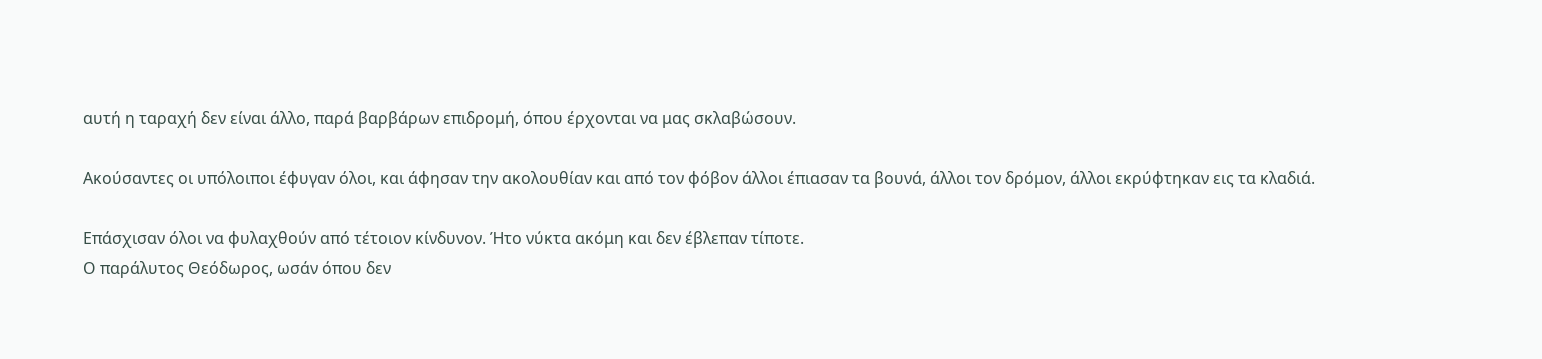αυτή η ταραχή δεν είναι άλλο, παρά βαρβάρων επιδρομή, όπου έρχονται να μας σκλαβώσουν.

Ακούσαντες οι υπόλοιποι έφυγαν όλοι, και άφησαν την ακολουθίαν και από τον φόβον άλλοι έπιασαν τα βουνά, άλλοι τον δρόμον, άλλοι εκρύφτηκαν εις τα κλαδιά.

Επάσχισαν όλοι να φυλαχθούν από τέτοιον κίνδυνον. Ήτο νύκτα ακόμη και δεν έβλεπαν τίποτε.
Ο παράλυτος Θεόδωρος, ωσάν όπου δεν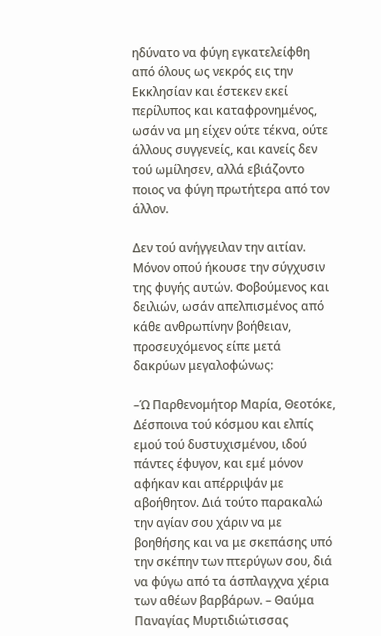ηδύνατο να φύγη εγκατελείφθη από όλους ως νεκρός εις την Εκκλησίαν και έστεκεν εκεί περίλυπος και καταφρονημένος, ωσάν να μη είχεν ούτε τέκνα, ούτε άλλους συγγενείς, και κανείς δεν τού ωμίλησεν, αλλά εβιάζοντο ποιος να φύγη πρωτήτερα από τον άλλον.

Δεν τού ανήγγειλαν την αιτίαν. Μόνον οπού ήκουσε την σύγχυσιν της φυγής αυτών. Φοβούμενος και δειλιών, ωσάν απελπισμένος από κάθε ανθρωπίνην βοήθειαν, προσευχόμενος είπε μετά δακρύων μεγαλοφώνως:

–Ώ Παρθενομήτορ Μαρία, Θεοτόκε, Δέσποινα τού κόσμου και ελπίς εμού τού δυστυχισμένου, ιδού πάντες έφυγον, και εμέ μόνον αφήκαν και απέρριψάν με αβοήθητον. Διά τούτο παρακαλώ την αγίαν σου χάριν να με βοηθήσης και να με σκεπάσης υπό την σκέπην των πτερύγων σου, διά να φύγω από τα άσπλαγχνα χέρια των αθέων βαρβάρων. – Θαύμα Παναγίας Μυρτιδιώτισσας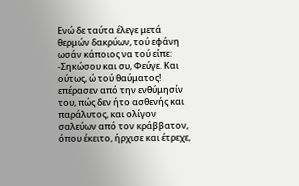Ενώ δε ταύτα έλεγε μετά θερμών δακρύων, τού εφάνη ωσάν κάποιος να τού είπε:
-Σηκώσου και συ, Φεύγε. Και ούτως, ώ τού θαύματος! επέρασεν από την ενθύμησίν του, πώς δεν ήτο ασθενής και παράλυτος, και ολίγον σαλεύων από τον κράββατον, όπου έκειτο, ήρχισε και έτρεχε,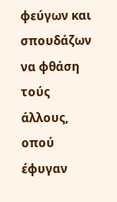φεύγων και σπουδάζων να φθάση τούς άλλους, οπού έφυγαν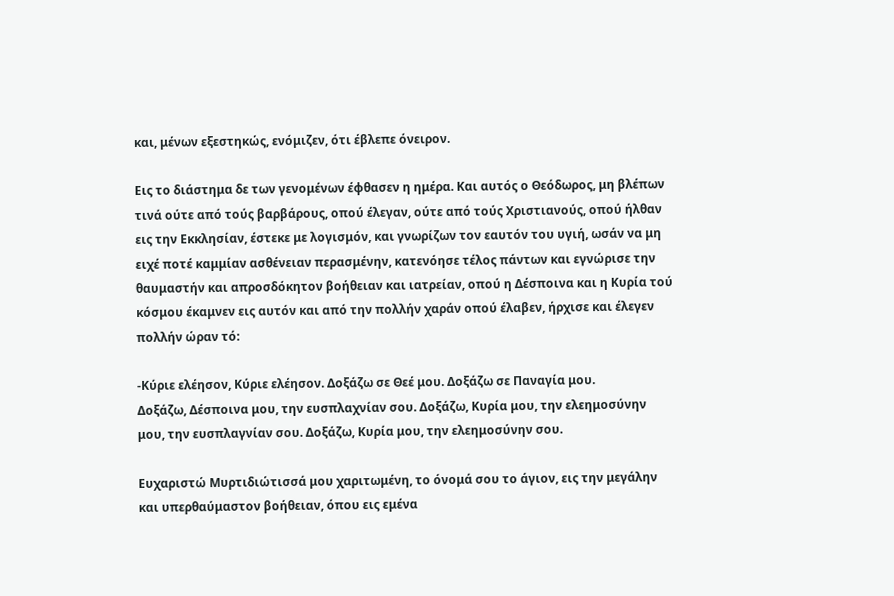και, μένων εξεστηκώς, ενόμιζεν, ότι έβλεπε όνειρον.

Εις το διάστημα δε των γενομένων έφθασεν η ημέρα. Και αυτός ο Θεόδωρος, μη βλέπων τινά ούτε από τούς βαρβάρους, οπού έλεγαν, ούτε από τούς Χριστιανούς, οπού ήλθαν εις την Εκκλησίαν, έστεκε με λογισμόν, και γνωρίζων τον εαυτόν του υγιή, ωσάν να μη ειχέ ποτέ καμμίαν ασθένειαν περασμένην, κατενόησε τέλος πάντων και εγνώρισε την θαυμαστήν και απροσδόκητον βοήθειαν και ιατρείαν, οπού η Δέσποινα και η Κυρία τού κόσμου έκαμνεν εις αυτόν και από την πολλήν χαράν οπού έλαβεν, ήρχισε και έλεγεν πολλήν ώραν τό:

-Κύριε ελέησον, Κύριε ελέησον. Δοξάζω σε Θεέ μου. Δοξάζω σε Παναγία μου.
Δοξάζω, Δέσποινα μου, την ευσπλαχνίαν σου. Δοξάζω, Κυρία μου, την ελεημοσύνην μου, την ευσπλαγνίαν σου. Δοξάζω, Κυρία μου, την ελεημοσύνην σου.

Ευχαριστώ Μυρτιδιώτισσά μου χαριτωμένη, το όνομά σου το άγιον, εις την μεγάλην και υπερθαύμαστον βοήθειαν, όπου εις εμένα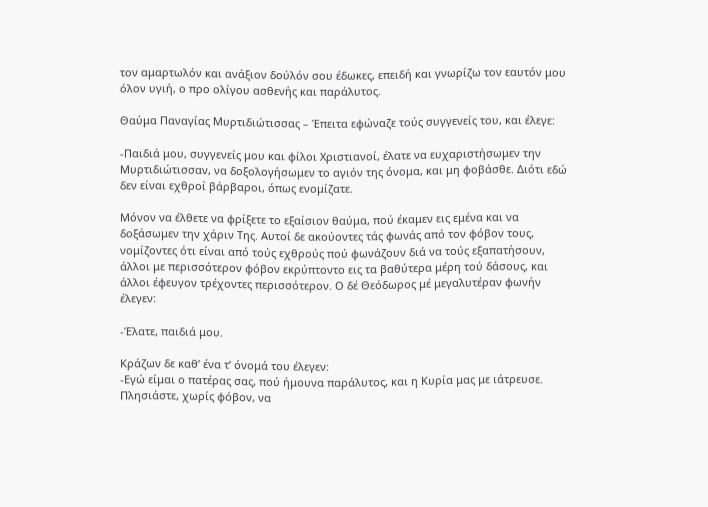τον αμαρτωλόν και ανάξιον δούλόν σου έδωκες, επειδή και γνωρίζω τον εαυτόν μου όλον υγιή, ο προ ολίγου ασθενής και παράλυτος.

Θαύμα Παναγίας Μυρτιδιώτισσας – Έπειτα εφώναζε τούς συγγενείς του, και έλεγε:

-Παιδιά μου, συγγενείς μου και φίλοι Χριστιανοί, έλατε να ευχαριστήσωμεν την Μυρτιδιώτισσαν, να δοξολογήσωμεν το αγιόν της όνομα, και μη φοβάσθε. Διότι εδώ δεν είναι εχθροί βάρβαροι, όπως ενομίζατε.

Μόνον να έλθετε να φρίξετε το εξαίσιον θαύμα, πού έκαμεν εις εμένα και να δοξάσωμεν την χάριν Της. Αυτοί δε ακούοντες τάς φωνάς από τον φόβον τους, νομίζοντες ότι είναι από τούς εχθρούς πού φωνάζουν διά να τούς εξαπατήσουν, άλλοι με περισσότερον φόβον εκρύπτοντο εις τα βαθύτερα μέρη τού δάσους, και άλλοι έφευγον τρέχοντες περισσότερον. Ο δέ Θεόδωρος μέ μεγαλυτέραν φωνήν έλεγεν:

-Έλατε, παιδιά μου.

Κράζων δε καθ’ ένα τ’ όνομά του έλεγεν:
-Εγώ είμαι ο πατέρας σας, πού ήμουνα παράλυτος, και η Κυρία μας με ιάτρευσε. Πλησιάστε, χωρίς φόβον, να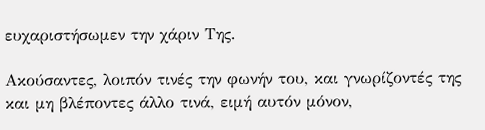ευχαριστήσωμεν την χάριν Της.

Ακούσαντες, λοιπόν τινές την φωνήν του, και γνωρίζοντές της και μη βλέποντες άλλο τινά, ειμή αυτόν μόνον,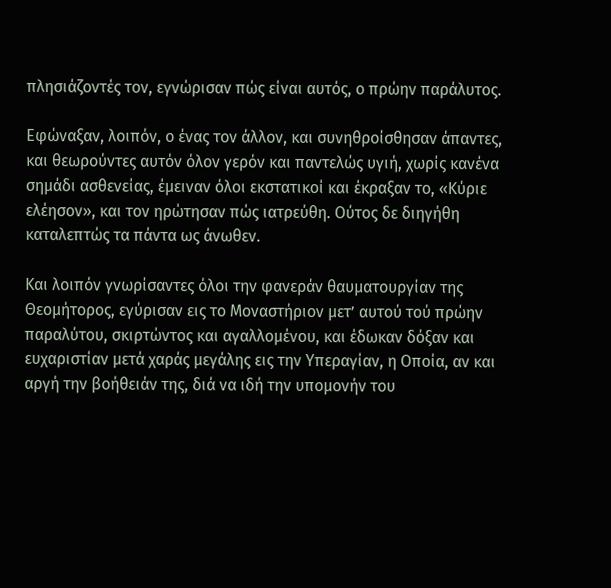πλησιάζοντές τον, εγνώρισαν πώς είναι αυτός, ο πρώην παράλυτος.

Εφώναξαν, λοιπόν, ο ένας τον άλλον, και συνηθροίσθησαν άπαντες, και θεωρούντες αυτόν όλον γερόν και παντελώς υγιή, χωρίς κανένα σημάδι ασθενείας, έμειναν όλοι εκστατικοί και έκραξαν το, «Κύριε ελέησον», και τον ηρώτησαν πώς ιατρεύθη. Ούτος δε διηγήθη καταλεπτώς τα πάντα ως άνωθεν.

Και λοιπόν γνωρίσαντες όλοι την φανεράν θαυματουργίαν της Θεομήτορος, εγύρισαν εις το Μοναστήριον μετ’ αυτού τού πρώην παραλύτου, σκιρτώντος και αγαλλομένου, και έδωκαν δόξαν και ευχαριστίαν μετά χαράς μεγάλης εις την Υπεραγίαν, η Οποία, αν και αργή την βοήθειάν της, διά να ιδή την υπομονήν του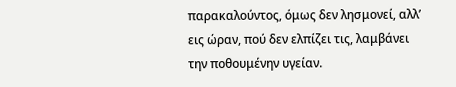παρακαλούντος, όμως δεν λησμονεί, αλλ’ εις ώραν, πού δεν ελπίζει τις, λαμβάνει την ποθουμένην υγείαν.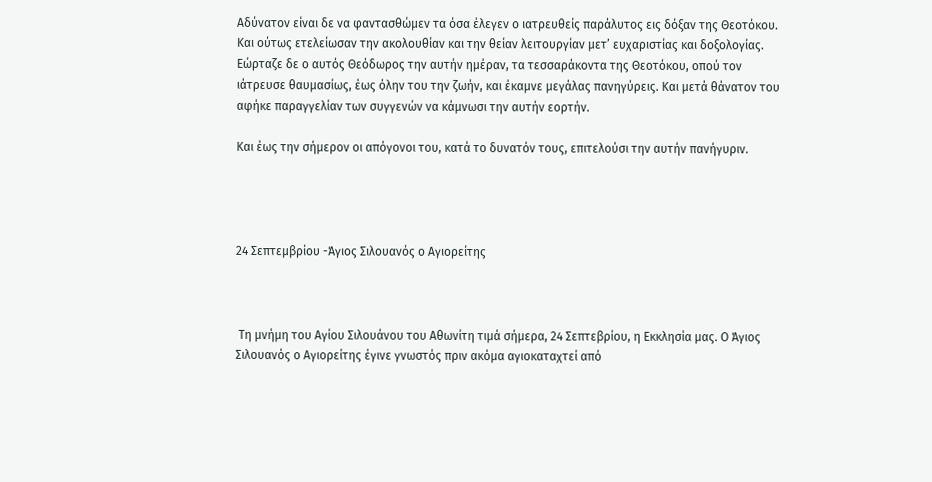Αδύνατον είναι δε να φαντασθώμεν τα όσα έλεγεν ο ιατρευθείς παράλυτος εις δόξαν της Θεοτόκου.
Και ούτως ετελείωσαν την ακολουθίαν και την θείαν λειτουργίαν μετ’ ευχαριστίας και δοξολογίας. Εώρταζε δε ο αυτός Θεόδωρος την αυτήν ημέραν, τα τεσσαράκοντα της Θεοτόκου, οπού τον ιάτρευσε θαυμασίως, έως όλην του την ζωήν, και έκαμνε μεγάλας πανηγύρεις. Και μετά θάνατον του αφήκε παραγγελίαν των συγγενών να κάμνωσι την αυτήν εορτήν.

Και έως την σήμερον οι απόγονοι του, κατά το δυνατόν τους, επιτελούσι την αυτήν πανήγυριν.




24 Σεπτεμβρίου -Άγιος Σιλουανός ο Αγιορείτης



 Τη μνήμη του Αγίου Σιλουάνου του Αθωνίτη τιμά σήμερα, 24 Σεπτεβρίου, η Εκκλησία μας. Ο Άγιος Σιλουανός ο Αγιορείτης έγινε γνωστός πριν ακόμα αγιοκαταχτεί από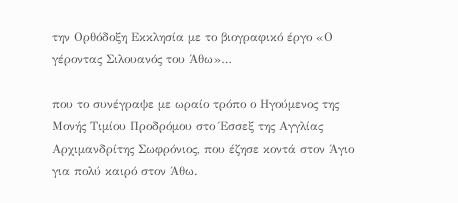την Ορθόδοξη Εκκλησία με το βιογραφικό έργο «Ο γέροντας Σιλουανός του Άθω»…

που το συνέγραψε με ωραίο τρόπο ο Ηγούμενος της Μονής Τιμίου Προδρόμου στο Έσσεξ της Αγγλίας Αρχιμανδρίτης Σωφρόνιος, που έζησε κοντά στον Άγιο για πολύ καιρό στον Άθω.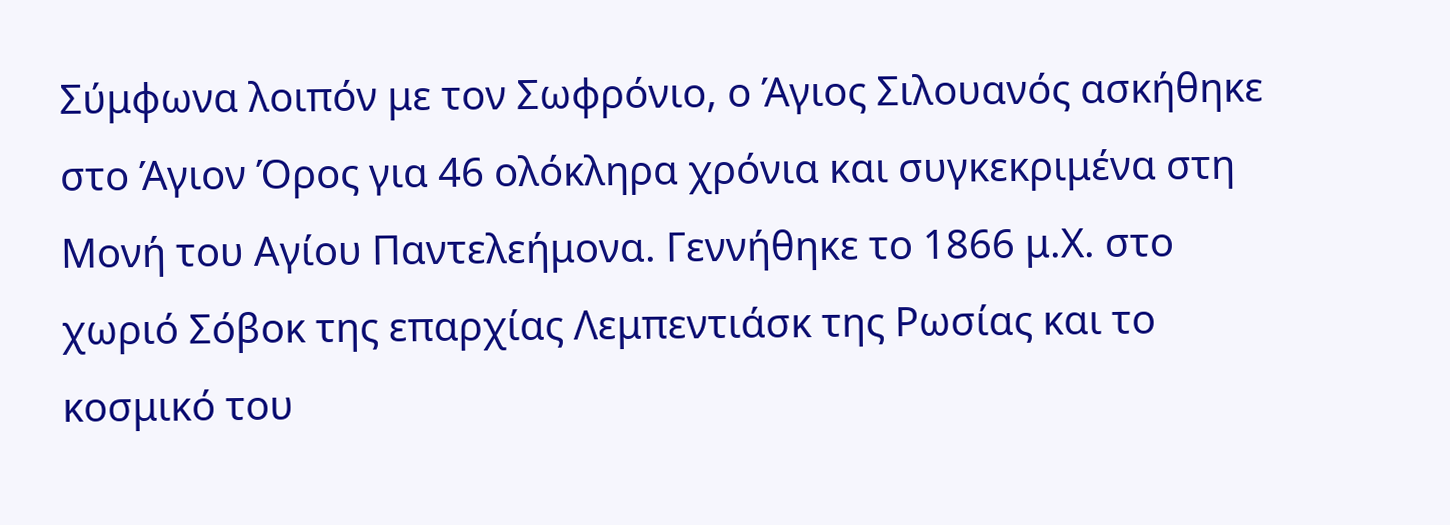Σύμφωνα λοιπόν με τον Σωφρόνιο, ο Άγιος Σιλουανός ασκήθηκε στο Άγιον Όρος για 46 ολόκληρα χρόνια και συγκεκριμένα στη Μονή του Αγίου Παντελεήμονα. Γεννήθηκε το 1866 μ.Χ. στο χωριό Σόβοκ της επαρχίας Λεμπεντιάσκ της Ρωσίας και το κοσμικό του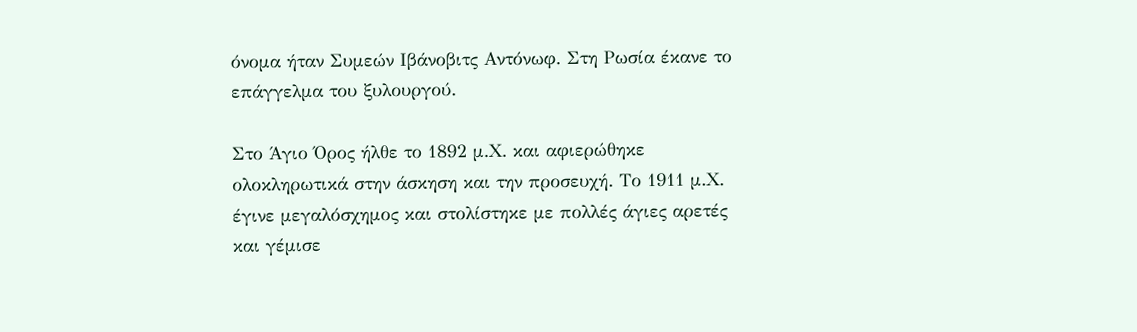όνομα ήταν Συμεών Ιβάνοβιτς Αντόνωφ. Στη Ρωσία έκανε το επάγγελμα του ξυλουργού.

Στο Άγιο Όρος ήλθε το 1892 μ.Χ. και αφιερώθηκε ολοκληρωτικά στην άσκηση και την προσευχή. Το 1911 μ.Χ. έγινε μεγαλόσχημος και στολίστηκε με πολλές άγιες αρετές και γέμισε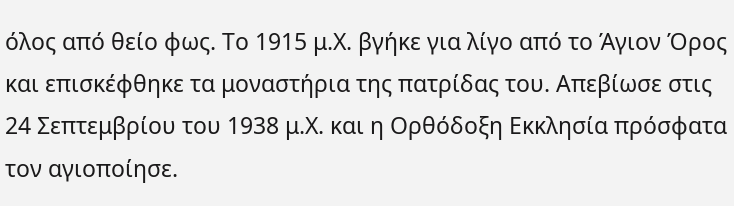όλος από θείο φως. Το 1915 μ.Χ. βγήκε για λίγο από το Άγιον Όρος και επισκέφθηκε τα μοναστήρια της πατρίδας του. Απεβίωσε στις 24 Σεπτεμβρίου του 1938 μ.Χ. και η Ορθόδοξη Εκκλησία πρόσφατα τον αγιοποίησε.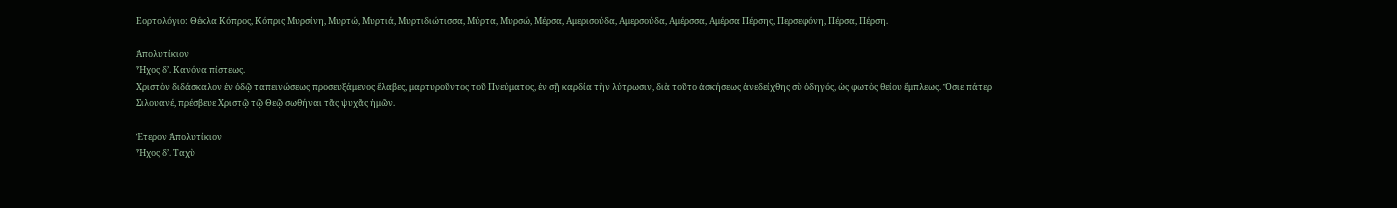Εορτολόγιο: Θέκλα Κόπρος, Κόπρις Μυρσίνη, Μυρτώ, Μυρτιά, Μυρτιδιώτισσα, Μύρτα, Μυρσώ, Μέρσα, Αμερισούδα, Αμερσούδα, Αμέρσσα, Αμέρσα Πέρσης, Περσεφόνη, Πέρσα, Πέρση.

Ἀπολυτίκιον
Ἦχος δ’. Κανόνα πίστεως.
Χριστὸν διδάσκαλον ἐν ὀδῷ ταπεινώσεως προσευξάμενος ἔλαβες, μαρτυροῦντος τοῦ Πνεύματος, ἐν σῇ καρδία τὴν λύτρωσιν, διὰ τοῦτο ἀσκήσεως ἀνεδείχθης σὺ ὁδηγός, ὡς φωτὸς θείου ἔμπλεως. Ὅσιε πάτερ Σιλουανέ, πρέσβευε Χριστῷ τῷ Θεῷ σωθήναι τᾶς ψυχᾶς ἠμῶν.

Έτερον Ἀπολυτίκιον
Ἦχος δ’. Ταχὺ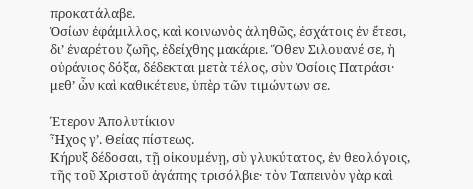προκατάλαβε.
Ὁσίων ἐφάμιλλος, καὶ κοινωνὸς ἀληθῶς, ἐσχάτοις ἐν ἔτεσι, δι’ ἐναρέτου ζωῆς, ἐδείχθης μακάριε. Ὅθεν Σιλουανέ σε, ἡ οὐράνιος δόξα, δέδεκται μετὰ τέλος, σὺν Ὁσίοις Πατράσι· μεθ’ ὧν καὶ καθικέτευε, ὑπὲρ τῶν τιμώντων σε.

Έτερον Ἀπολυτίκιον
Ἦχος γ’. Θείας πίστεως.
Κήρυξ δέδοσαι, τῇ οἰκουμένῃ, σὺ γλυκύτατος, ἐν θεολόγοις, τῆς τοῦ Χριστοῦ ἀγάπης τρισόλβιε· τὸν Ταπεινὸν γὰρ καὶ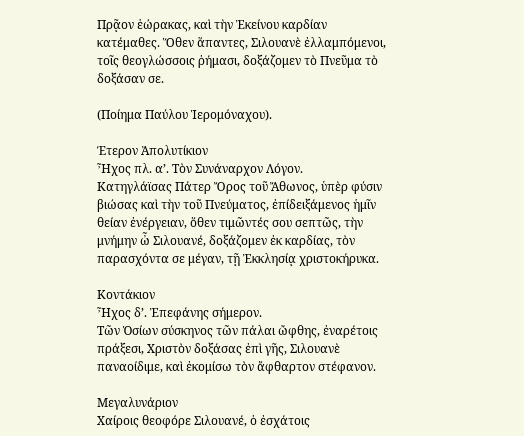Πρᾷον ἑώρακας, καὶ τὴν Ἐκείνου καρδίαν κατέμαθες. Ὅθεν ἅπαντες, Σιλουανὲ ἐλλαμπόμενοι, τοῖς θεογλώσσοις ῥήμασι, δοξάζομεν τὸ Πνεῦμα τὸ δοξάσαν σε.

(Ποίημα Παύλου Ἱερομόναχου).

Έτερον Ἀπολυτίκιον
Ἦχος πλ. α’. Τὸν Συνάναρχον Λόγον.
Κατηγλάϊσας Πάτερ Ὄρος τοῦ Ἄθωνος, ὑπὲρ φύσιν βιώσας καὶ τὴν τοῦ Πνεύματος, ἐπίδειξάμενος ἡμῖν θείαν ἐνέργειαν, ὅθεν τιμῶντές σου σεπτῶς, τὴν μνήμην ὦ Σιλουανέ, δοξάζομεν ἐκ καρδίας, τὸν παρασχόντα σε μέγαν, τῇ Ἐκκλησίᾳ χριστοκήρυκα.

Κοντάκιον
Ἦχος δ’. Ἐπεφάνης σήμερον.
Τῶν Ὁσίων σύσκηνος τῶν πάλαι ὤφθης, ἐναρέτοις πράξεσι, Χριστὸν δοξάσας ἐπὶ γῆς, Σιλουανὲ παναοίδιμε, καὶ ἐκομίσω τὸν ἄφθαρτον στέφανον.

Μεγαλυνάριον
Χαίροις θεοφόρε Σιλουανέ, ὁ ἐσχάτοις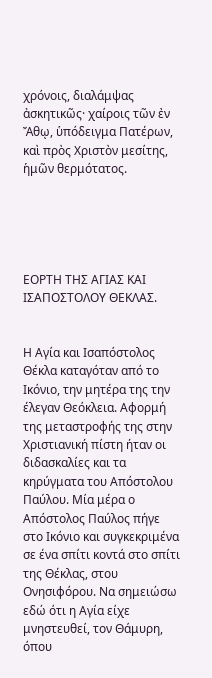χρόνοις, διαλάμψας ἀσκητικῶς· χαίροις τῶν ἐν Ἄθῳ, ὑπόδειγμα Πατέρων, καὶ πρὸς Χριστὸν μεσίτης, ἡμῶν θερμότατος.





ΕΟΡΤΗ ΤΗΣ ΑΓΙΑΣ ΚΑΙ ΙΣΑΠΟΣΤΟΛΟΥ ΘΕΚΛΑΣ.


Η Αγία και Ισαπόστολος Θέκλα καταγόταν από το Ικόνιο, την μητέρα της την έλεγαν Θεόκλεια. Αφορμή της μεταστροφής της στην Χριστιανική πίστη ήταν οι διδασκαλίες και τα κηρύγματα του Απόστολου Παύλου. Μία μέρα ο Απόστολος Παύλος πήγε στο Ικόνιο και συγκεκριμένα σε ένα σπίτι κοντά στο σπίτι της Θέκλας, στου Ονησιφόρου. Να σημειώσω εδώ ότι η Αγία είχε μνηστευθεί, τον Θάμυρη, όπου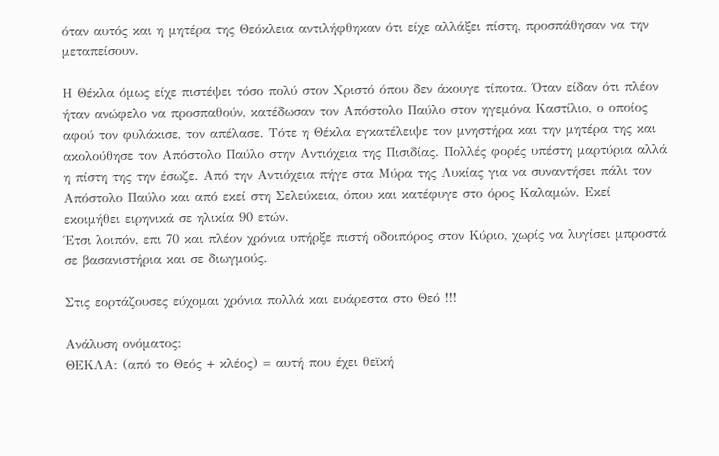όταν αυτός και η μητέρα της Θεόκλεια αντιλήφθηκαν ότι είχε αλλάξει πίστη, προσπάθησαν να την μεταπείσουν.

Η Θέκλα όμως είχε πιστέψει τόσο πολύ στον Χριστό όπου δεν άκουγε τίποτα. Όταν είδαν ότι πλέον ήταν ανώφελο να προσπαθούν, κατέδωσαν τον Απόστολο Παύλο στον ηγεμόνα Καστίλιο, ο οποίος αφού τον φυλάκισε, τον απέλασε. Τότε η Θέκλα εγκατέλειψε τον μνηστήρα και την μητέρα της και ακολούθησε τον Απόστολο Παύλο στην Αντιόχεια της Πισιδίας. Πολλές φορές υπέστη μαρτύρια αλλά η πίστη της την έσωζε. Από την Αντιόχεια πήγε στα Μύρα της Λυκίας για να συναντήσει πάλι τον Απόστολο Παύλο και από εκεί στη Σελεύκεια, όπου και κατέφυγε στο όρος Καλαμών. Εκεί εκοιμήθει ειρηνικά σε ηλικία 90 ετών.
Έτσι λοιπόν, επι 70 και πλέον χρόνια υπήρξε πιστή οδοιπόρος στον Κύριο, χωρίς να λυγίσει μπροστά σε βασανιστήρια και σε διωγμούς.

Στις εορτάζουσες εύχομαι χρόνια πολλά και ευάρεστα στο Θεό !!!

Ανάλυση ονόματος:
ΘΕΚΛΑ: (από το Θεός + κλέος) = αυτή που έχει θεϊκή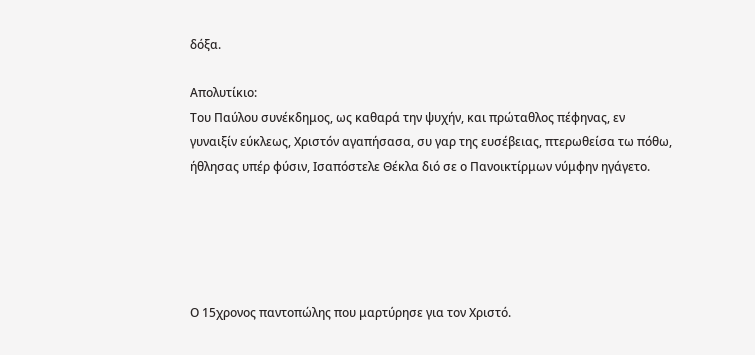δόξα.

Απολυτίκιο:
Του Παύλου συνέκδημος, ως καθαρά την ψυχήν, και πρώταθλος πέφηνας, εν γυναιξίν εύκλεως, Χριστόν αγαπήσασα, συ γαρ της ευσέβειας, πτερωθείσα τω πόθω, ήθλησας υπέρ φύσιν, Ισαπόστελε Θέκλα διό σε ο Πανοικτίρμων νύμφην ηγάγετο.





Ο 15χρονος παντοπώλης που μαρτύρησε για τον Χριστό.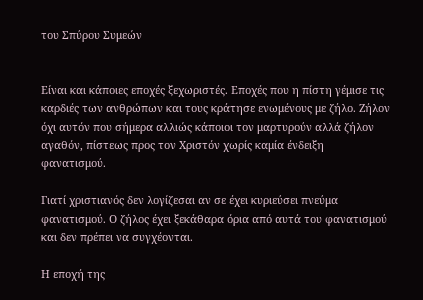του Σπύρου Συμεών


Είναι και κάποιες εποχές ξεχωριστές. Εποχές που η πίστη γέμισε τις καρδιές των ανθρώπων και τους κράτησε ενωμένους με ζήλο. Ζήλον όχι αυτόν που σήμερα αλλιώς κάποιοι τον μαρτυρούν αλλά ζήλον αγαθόν, πίστεως προς τον Χριστόν χωρίς καμία ένδειξη φανατισμού.

Γιατί χριστιανός δεν λογίζεσαι αν σε έχει κυριεύσει πνεύμα φανατισμού. Ο ζήλος έχει ξεκάθαρα όρια από αυτά του φανατισμού και δεν πρέπει να συγχέονται.

Η εποχή της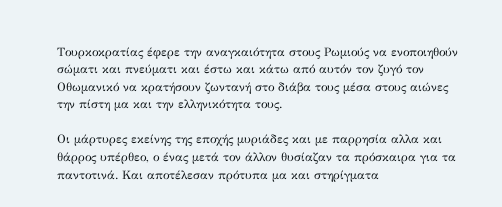Τουρκοκρατίας έφερε την αναγκαιότητα στους Ρωμιούς να ενοποιηθούν σώματι και πνεύματι και έστω και κάτω από αυτόν τον ζυγό τον Οθωμανικό να κρατήσουν ζωντανή στο διάβα τους μέσα στους αιώνες την πίστη μα και την ελληνικότητα τους.

Οι μάρτυρες εκείνης της εποχής μυριάδες και με παρρησία αλλα και θάρρος υπέρθεο, ο ένας μετά τον άλλον θυσίαζαν τα πρόσκαιρα για τα παντοτινά. Και αποτέλεσαν πρότυπα μα και στηρίγματα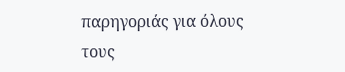παρηγοριάς για όλους τους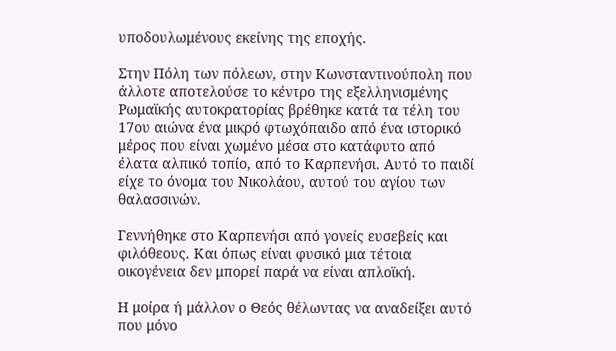υποδουλωμένους εκείνης της εποχής.

Στην Πόλη των πόλεων, στην Κωνσταντινούπολη που άλλοτε αποτελούσε το κέντρο της εξελληνισμένης Ρωμαϊκής αυτοκρατορίας βρέθηκε κατά τα τέλη του 17ου αιώνα ένα μικρό φτωχόπαιδο από ένα ιστορικό μέρος που είναι χωμένο μέσα στο κατάφυτο από έλατα αλπικό τοπίο, από το Καρπενήσι. Αυτό το παιδί είχε το όνομα του Νικολάου, αυτού του αγίου των θαλασσινών.

Γεννήθηκε στο Καρπενήσι από γονείς ευσεβείς και φιλόθεους. Και όπως είναι φυσικό μια τέτοια οικογένεια δεν μπορεί παρά να είναι απλοϊκή.

Η μοίρα ή μάλλον ο Θεός θέλωντας να αναδείξει αυτό που μόνο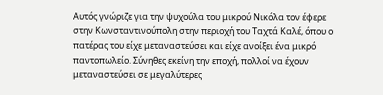Αυτός γνώριζε για την ψυχούλα του μικρού Νικόλα τον έφερε στην Κωνσταντινούπολη στην περιοχή του Ταχτά Καλέ, όπου ο πατέρας του είχε μεταναστεύσει και είχε ανοίξει ένα μικρό παντοπωλείο. Σύνηθες εκείνη την εποχή, πολλοί να έχουν μεταναστεύσει σε μεγαλύτερες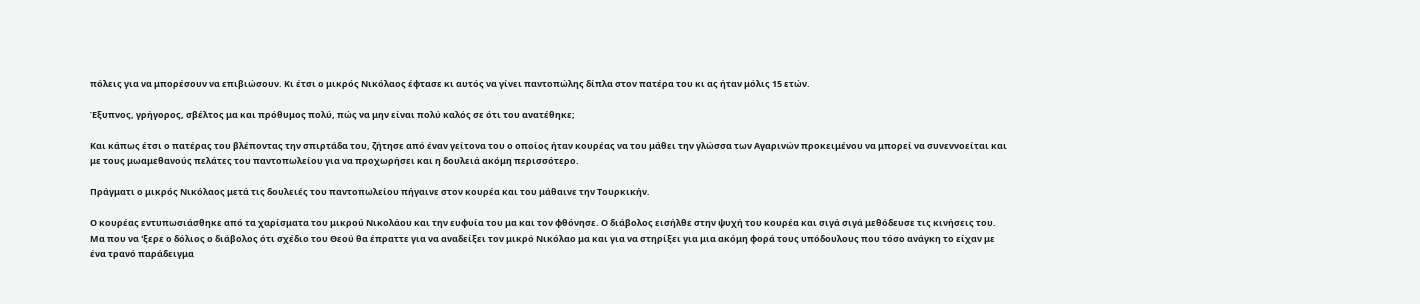πόλεις για να μπορέσουν να επιβιώσουν. Κι έτσι ο μικρός Νικόλαος έφτασε κι αυτός να γίνει παντοπώλης δίπλα στον πατέρα του κι ας ήταν μόλις 15 ετών.

Έξυπνος, γρήγορος, σβέλτος μα και πρόθυμος πολύ, πώς να μην είναι πολύ καλός σε ότι του ανατέθηκε;

Και κάπως έτσι ο πατέρας του βλέποντας την σπιρτάδα του, ζήτησε από έναν γείτονα του ο οποίος ήταν κουρέας να του μάθει την γλώσσα των Αγαρινών προκειμένου να μπορεί να συνεννοείται και με τους μωαμεθανούς πελάτες του παντοπωλείου για να προχωρήσει και η δουλειά ακόμη περισσότερο.

Πράγματι ο μικρός Νικόλαος μετά τις δουλειές του παντοπωλείου πήγαινε στον κουρέα και του μάθαινε την Τουρκικήν.

Ο κουρέας εντυπωσιάσθηκε από τα χαρίσματα του μικρού Νικολάου και την ευφυία του μα και τον φθόνησε. Ο διάβολος εισήλθε στην ψυχή του κουρέα και σιγά σιγά μεθόδευσε τις κινήσεις του. Μα που να 'ξερε ο δόλιος ο διάβολος ότι σχέδιο του Θεού θα έπραττε για να αναδείξει τον μικρό Νικόλαο μα και για να στηρίξει για μια ακόμη φορά τους υπόδουλους που τόσο ανάγκη το είχαν με ένα τρανό παράδειγμα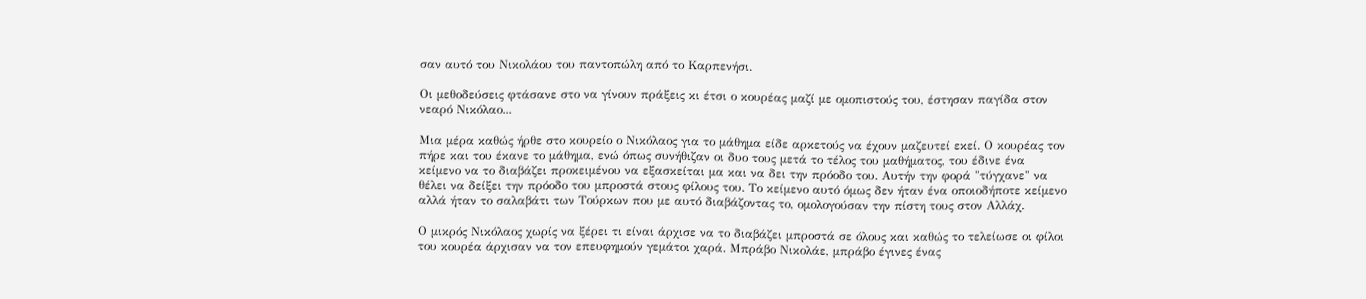σαν αυτό του Νικολάου του παντοπώλη από το Καρπενήσι.

Οι μεθοδεύσεις φτάσανε στο να γίνουν πράξεις κι έτσι ο κουρέας μαζί με ομοπιστούς του, έστησαν παγίδα στον νεαρό Νικόλαο...

Μια μέρα καθώς ήρθε στο κουρείο ο Νικόλαος για το μάθημα είδε αρκετούς να έχουν μαζευτεί εκεί. Ο κουρέας τον πήρε και του έκανε το μάθημα, ενώ όπως συνήθιζαν οι δυο τους μετά το τέλος του μαθήματος, του έδινε ένα κείμενο να το διαβάζει προκειμένου να εξασκείται μα και να δει την πρόοδο του. Αυτήν την φορά "τύγχανε" να θέλει να δείξει την πρόοδο του μπροστά στους φίλους του. Το κείμενο αυτό όμως δεν ήταν ένα οποιοδήποτε κείμενο αλλά ήταν το σαλαβάτι των Τούρκων που με αυτό διαβάζοντας το, ομολογούσαν την πίστη τους στον Αλλάχ.

Ο μικρός Νικόλαος χωρίς να ξέρει τι είναι άρχισε να το διαβάζει μπροστά σε όλους και καθώς το τελείωσε οι φίλοι του κουρέα άρχισαν να τον επευφημούν γεμάτοι χαρά. Μπράβο Νικολάε, μπράβο έγινες ένας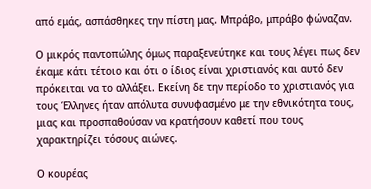από εμάς, ασπάσθηκες την πίστη μας. Μπράβο, μπράβο φώναζαν.

Ο μικρός παντοπώλης όμως παραξενεύτηκε και τους λέγει πως δεν έκαμε κάτι τέτοιο και ότι ο ίδιος είναι χριστιανός και αυτό δεν πρόκειται να το αλλάξει. Εκείνη δε την περίοδο το χριστιανός για τους Έλληνες ήταν απόλυτα συνυφασμένο με την εθνικότητα τους, μιας και προσπαθούσαν να κρατήσουν καθετί που τους χαρακτηρίζει τόσους αιώνες.

Ο κουρέας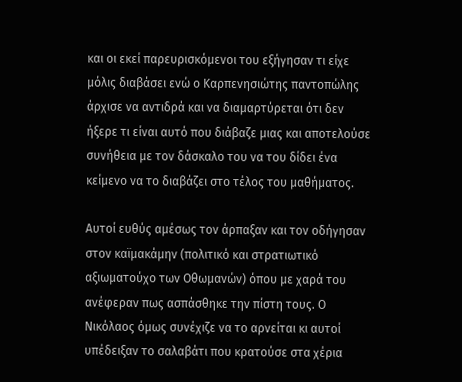και οι εκεί παρευρισκόμενοι του εξήγησαν τι είχε μόλις διαβάσει ενώ ο Καρπενησιώτης παντοπώλης άρχισε να αντιδρά και να διαμαρτύρεται ότι δεν ήξερε τι είναι αυτό που διάβαζε μιας και αποτελούσε συνήθεια με τον δάσκαλο του να του δίδει ένα κείμενο να το διαβάζει στο τέλος του μαθήματος.

Αυτοί ευθύς αμέσως τον άρπαξαν και τον οδήγησαν στον καϊμακάμην (πολιτικό και στρατιωτικό αξιωματούχο των Οθωμανών) όπου με χαρά του ανέφεραν πως ασπάσθηκε την πίστη τους. Ο Νικόλαος όμως συνέχιζε να το αρνείται κι αυτοί υπέδειξαν το σαλαβάτι που κρατούσε στα χέρια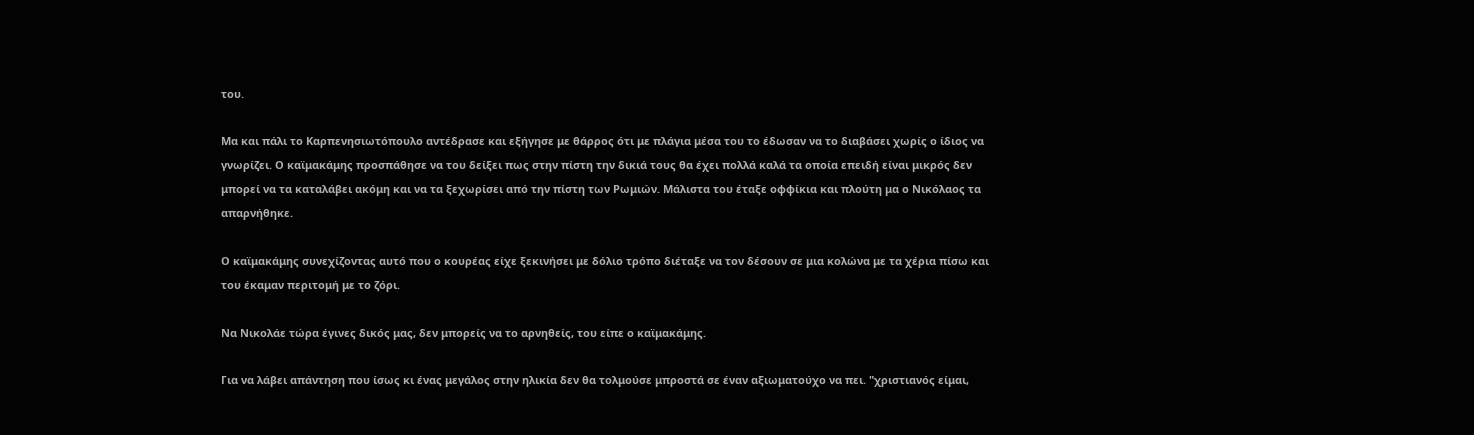του.

Μα και πάλι το Καρπενησιωτόπουλο αντέδρασε και εξήγησε με θάρρος ότι με πλάγια μέσα του το έδωσαν να το διαβάσει χωρίς ο ίδιος να γνωρίζει. Ο καϊμακάμης προσπάθησε να του δείξει πως στην πίστη την δικιά τους θα έχει πολλά καλά τα οποία επειδή είναι μικρός δεν μπορεί να τα καταλάβει ακόμη και να τα ξεχωρίσει από την πίστη των Ρωμιών. Μάλιστα του έταξε οφφίκια και πλούτη μα ο Νικόλαος τα απαρνήθηκε.

Ο καϊμακάμης συνεχίζοντας αυτό που ο κουρέας είχε ξεκινήσει με δόλιο τρόπο διέταξε να τον δέσουν σε μια κολώνα με τα χέρια πίσω και του έκαμαν περιτομή με το ζόρι.

Να Νικολάε τώρα έγινες δικός μας, δεν μπορείς να το αρνηθείς, του είπε ο καϊμακάμης.

Για να λάβει απάντηση που ίσως κι ένας μεγάλος στην ηλικία δεν θα τολμούσε μπροστά σε έναν αξιωματούχο να πει. "χριστιανός είμαι,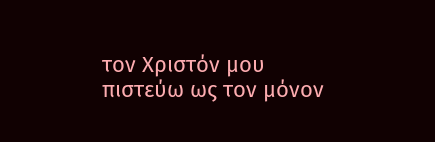τον Χριστόν μου πιστεύω ως τον μόνον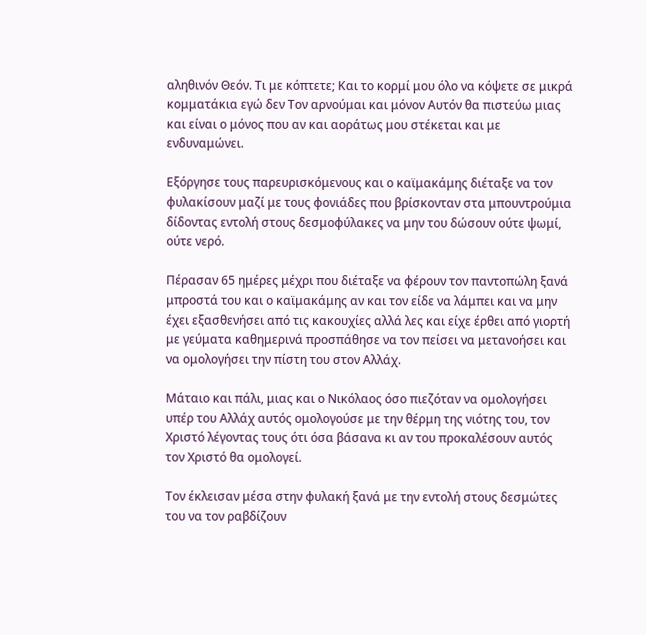αληθινόν Θεόν. Τι με κόπτετε; Και το κορμί μου όλο να κόψετε σε μικρά κομματάκια εγώ δεν Τον αρνούμαι και μόνον Αυτόν θα πιστεύω μιας και είναι ο μόνος που αν και αοράτως μου στέκεται και με ενδυναμώνει.

Εξόργησε τους παρευρισκόμενους και ο καϊμακάμης διέταξε να τον φυλακίσουν μαζί με τους φονιάδες που βρίσκονταν στα μπουντρούμια δίδοντας εντολή στους δεσμοφύλακες να μην του δώσουν ούτε ψωμί, ούτε νερό.

Πέρασαν 65 ημέρες μέχρι που διέταξε να φέρουν τον παντοπώλη ξανά μπροστά του και ο καϊμακάμης αν και τον είδε να λάμπει και να μην έχει εξασθενήσει από τις κακουχίες αλλά λες και είχε έρθει από γιορτή με γεύματα καθημερινά προσπάθησε να τον πείσει να μετανοήσει και να ομολογήσει την πίστη του στον Αλλάχ.

Μάταιο και πάλι, μιας και ο Νικόλαος όσο πιεζόταν να ομολογήσει υπέρ του Αλλάχ αυτός ομολογούσε με την θέρμη της νιότης του, τον Χριστό λέγοντας τους ότι όσα βάσανα κι αν του προκαλέσουν αυτός τον Χριστό θα ομολογεί.

Τον έκλεισαν μέσα στην φυλακή ξανά με την εντολή στους δεσμώτες του να τον ραβδίζουν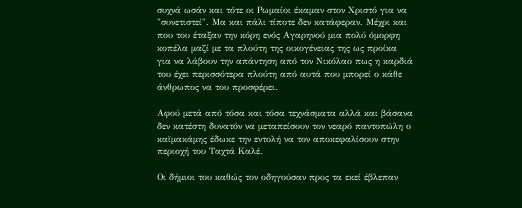συχνά ωσάν και τότε οι Ρωμαίοι έκαμαν στον Χριστό για να "συνετιστεί". Μα και πάλι τίποτε δεν κατάφεραν. Μέχρι και που του έταξαν την κόρη ενός Αγαρηνού μια πολύ όμορφη κοπέλα μαζί με τα πλούτη της οικογένειας της ως προίκα για να λάβουν την απάντηση από τον Νικόλαο πως η καρδιά του έχει περισσότερα πλούτη από αυτά που μπορεί ο κάθε άνθρωπος να του προσφέρει.

Αφού μετά από τόσα και τόσα τεχνάσματα αλλά και βάσανα δεν κατέστη δυνατόν να μεταπείσουν τον νεαρό παντοπώλη ο καϊμακάμης έδωκε την εντολή να τον αποκεφαλίσουν στην περιοχή του Ταχτά Καλέ.

Οι δήμιοι του καθώς τον οδηγούσαν προς τα εκεί έβλεπαν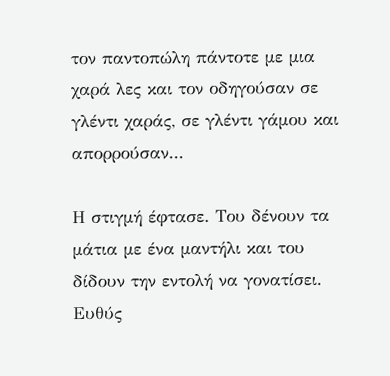τον παντοπώλη πάντοτε με μια χαρά λες και τον οδηγούσαν σε γλέντι χαράς, σε γλέντι γάμου και απορρούσαν...

Η στιγμή έφτασε. Του δένουν τα μάτια με ένα μαντήλι και του δίδουν την εντολή να γονατίσει. Ευθύς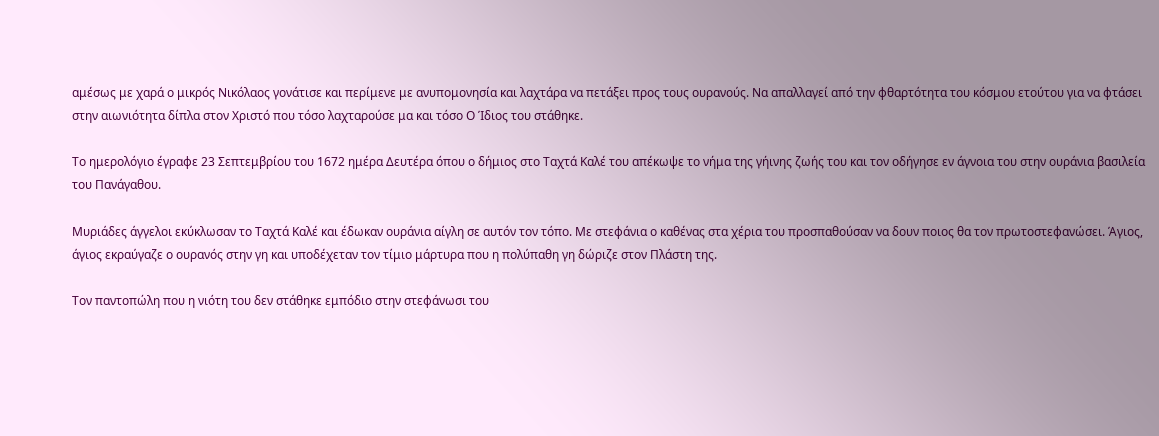αμέσως με χαρά ο μικρός Νικόλαος γονάτισε και περίμενε με ανυπομονησία και λαχτάρα να πετάξει προς τους ουρανούς. Να απαλλαγεί από την φθαρτότητα του κόσμου ετούτου για να φτάσει στην αιωνιότητα δίπλα στον Χριστό που τόσο λαχταρούσε μα και τόσο Ο Ίδιος του στάθηκε.

Το ημερολόγιο έγραφε 23 Σεπτεμβρίου του 1672 ημέρα Δευτέρα όπου ο δήμιος στο Ταχτά Καλέ του απέκωψε το νήμα της γήινης ζωής του και τον οδήγησε εν άγνοια του στην ουράνια βασιλεία του Πανάγαθου.

Μυριάδες άγγελοι εκύκλωσαν το Ταχτά Καλέ και έδωκαν ουράνια αίγλη σε αυτόν τον τόπο. Με στεφάνια ο καθένας στα χέρια του προσπαθούσαν να δουν ποιος θα τον πρωτοστεφανώσει. Άγιος, άγιος εκραύγαζε ο ουρανός στην γη και υποδέχεταν τον τίμιο μάρτυρα που η πολύπαθη γη δώριζε στον Πλάστη της.

Τον παντοπώλη που η νιότη του δεν στάθηκε εμπόδιο στην στεφάνωσι του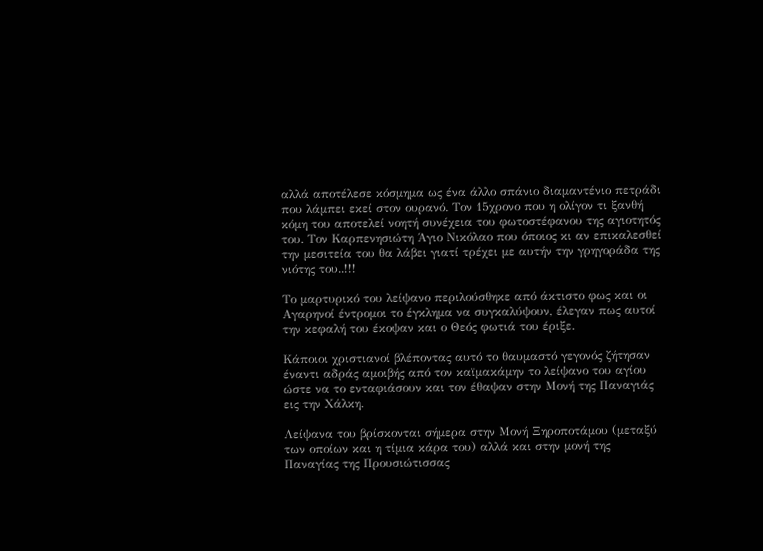αλλά αποτέλεσε κόσμημα ως ένα άλλο σπάνιο διαμαντένιο πετράδι που λάμπει εκεί στον ουρανό. Τον 15χρονο που η ολίγον τι ξανθή κόμη του αποτελεί νοητή συνέχεια του φωτοστέφανου της αγιοτητός του. Τον Καρπενησιώτη Άγιο Νικόλαο που όποιος κι αν επικαλεσθεί την μεσιτεία του θα λάβει γιατί τρέχει με αυτήν την γρηγοράδα της νιότης του..!!!

Το μαρτυρικό του λείψανο περιλούσθηκε από άκτιστο φως και οι Αγαρηνοί έντρομοι το έγκλημα να συγκαλύψουν, έλεγαν πως αυτοί την κεφαλή του έκοψαν και ο Θεός φωτιά του έριξε.

Κάποιοι χριστιανοί βλέποντας αυτό το θαυμαστό γεγονός ζήτησαν έναντι αδράς αμοιβής από τον καϊμακάμην το λείψανο του αγίου ώστε να το ενταφιάσουν και τον έθαψαν στην Μονή της Παναγιάς εις την Χάλκη.

Λείψανα του βρίσκονται σήμερα στην Μονή Ξηροποτάμου (μεταξύ των οποίων και η τίμια κάρα του) αλλά και στην μονή της Παναγίας της Προυσιώτισσας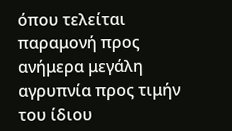όπου τελείται παραμονή προς ανήμερα μεγάλη αγρυπνία προς τιμήν του ίδιου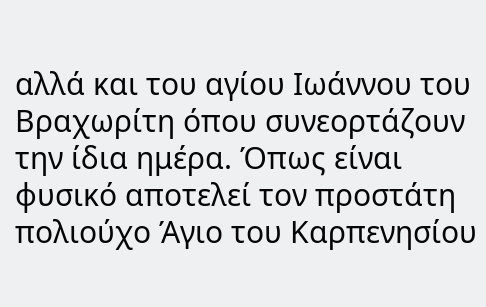αλλά και του αγίου Ιωάννου του Βραχωρίτη όπου συνεορτάζουν την ίδια ημέρα. Όπως είναι φυσικό αποτελεί τον προστάτη πολιούχο Άγιο του Καρπενησίου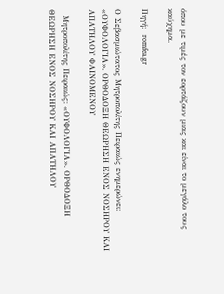όπου με τιμές τον εορτάζουν μιας και είναι το μεγάλο τους καύχημα.

Πηγή:  romfea.gr

Ο Σεβασμιώτατος Μητροπολίτης Πειραιώς ενημερώνει: «ΟΥΦΟΛΟΓΙΑ». ΟΡΘΟΔΟΞΗ ΘΕΩΡΗΣΗ ΕΝΟΣ ΝΟΣΗΡΟΥ ΚΑΙ ΑΠΑΤΗΛΟΥ ΦΑΙΝΟΜΕΝΟΥ

  Μητροπολίτης Πειραιώς: «ΟΥΦΟΛΟΓΙΑ». ΟΡΘΟΔΟΞΗ ΘΕΩΡΗΣΗ ΕΝΟΣ ΝΟΣΗΡΟΥ ΚΑΙ ΑΠΑΤΗΛΟΥ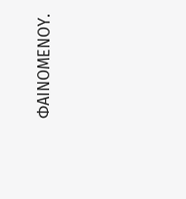ΦΑΙΝΟΜΕΝΟΥ.